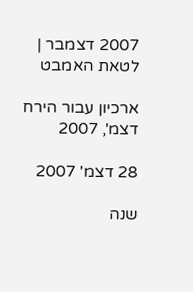2007 דצמבר | לטאת האמבט

ארכיון עבור הירח דצמ', 2007

28 דצמ' 2007

שנה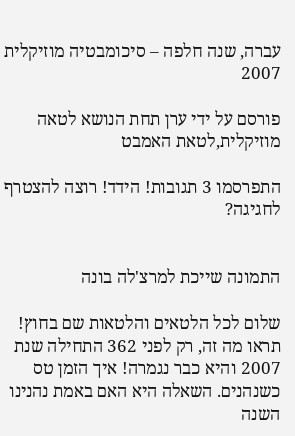עברה, שנה חלפה – סיכומבטיה מוזיקלית 2007

פורסם על ידי ערן תחת הנושא לטאה מוזיקלית,לטאת האמבט

התפרסמו 3 תגובות! הידד! רוצה להצטרף לחגיגה?


התמונה שייכת למרצ'לה בונה

שלום לכל הלטאים והלטאות שם בחוץ! תראו מה זה, רק לפני 362 התחילה שנת 2007 והיא כבר נגמרה! איך הזמן טס כשנהנים. השאלה היא האם באמת נהנינו השנה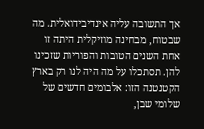אך התשובה עליה אינדיבידואלית. מה שבטוח, מבחינה מוזיקלית היתה זו אחת השנים הטובות והפוריות שזכינו להן. תסתכלו על מה היה לנו רק בארץ הקטנטנה הזו: אלבומים חדשים של שלומי שבן,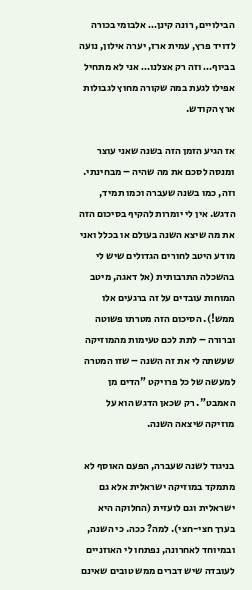הבילויים, רונה קינן… אלבומי בכורה לדויד פרץ, עמית ארז, יערה אילון, נועה בביוף… וזה רק אצלנו… אני לא מתחיל אפילו לגעת במה שקורה מחוץ לגבולות ארץ הקודש.

אז הגיע הזמן הזה בשנה שאני עוצר ומנסה לסכם את מה שהיה – מבחינתי. וזה, כמו בשנה שעברה וכמו תמיד, הדגש. אין לי יומרות להקיף בסיכום הזה את מה שיצא השנה בעולם או בכלל ואני מודע היטב לחורים הגדולים שיש לי בהשכלה התרבותית (אל דאגה, מיטב המוחות עובדים על זה ברגעים אלו ממש!). הסיכום הזה מטרתו פשוטה וברורה – לתת לכם טעימות מהמוזיקה שעשתה לי את זה השנה – שזו המטרה למעשה של כל פרויקט "הדים מן האמבט". רק שכאן הדגש הוא על מוזיקה שיצאה השנה.

בניגוד לשנה שעברה, הפעם האוסף לא מתמקד במוזיקה ישראלית אלא גם ישראלית וגם לועזית (החלוקה היא בערך חצי-חצי). למה? ככה. כי השנה, ובמיוחד לאחרונה, נפתחו לי האוזניים לעובדה שיש דברים ממש טובים שאינם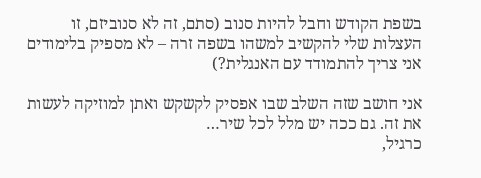בשפת הקודש וחבל להיות סנוב (סתם, זה לא סנוביזם, זו העצלות שלי להקשיב למשהו בשפה זרה – לא מספיק בלימודים אני צריך להתמודד עם האנגלית?)

אני חושב שזה השלב שבו אפסיק לקשקש ואתן למוזיקה לעשות את זה. גם ככה יש מלל לכל שיר…
כרגיל,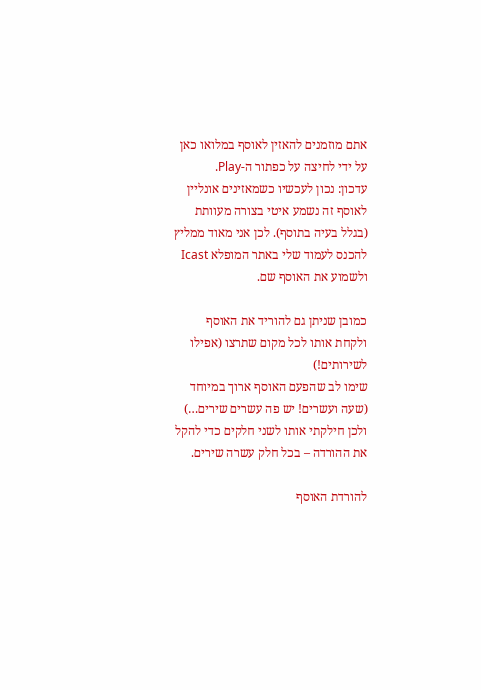אתם מוזמנים להאזין לאוסף במלואו כאן על ידי לחיצה על כפתור ה-Play.
עדכון: נכון לעכשיו כשמאזינים אונליין לאוסף זה נשמע איטי בצורה מעוותת (בגלל בעיה בתוסף). לכן אני מאוד ממליץ להכנס לעמוד שלי באתר המופלא Icast ולשמוע את האוסף שם.

כמובן שניתן גם להוריד את האוסף ולקחת אותו לכל מקום שתרצו (אפילו לשירותים!)
שימו לב שהפעם האוסף ארוך במיוחד (שעה ועשרים! יש פה עשרים שירים…) ולכן חילקתי אותו לשני חלקים כדי להקל את ההורדה – בכל חלק עשרה שירים.

להורדת האוסף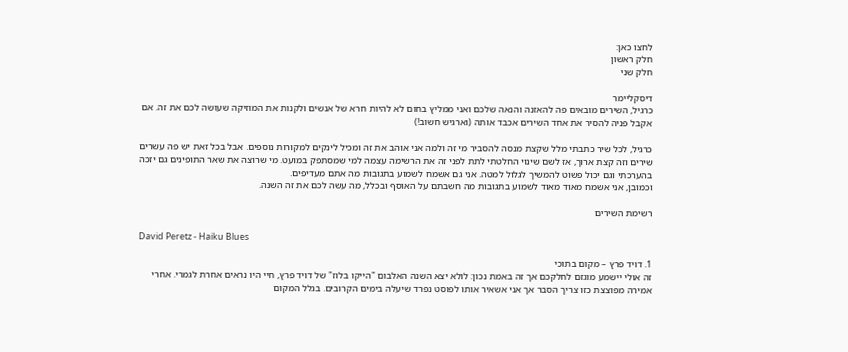לחצו כאן:
חלק ראשון
חלק שני

דיסקליימר
כרגיל, השירים מובאים פה להאזנה והנאה שלכם ואני ממליץ בחום לא להיות חרא של אנשים ולקנות את המוזיקה שעושה לכם את זה. אם אקבל פניה להסיר את אחד השירים אכבד אותה (וארגיש חשוב!)

כרגיל, לכל שיר כתבתי מלל שקצת מנסה להסביר מי זה ולמה אני אוהב את זה ומכיל לינקים למקורות נוספים. אבל בכל זאת יש פה עשרים שירים וזה קצת ארוך, אז לשם שינוי החלטתי לתת לפני זה את הרשימה עצמה למי שמסתפק במועט. מי שרוצה את שאר התופינים גם יזכה בהערכתי וגם יכול פשוט להמשיך לגלול למטה. אני גם אשמח לשמוע בתגובות מה אתם מעדיפים.
וכמובן, אני אשמח מאוד מאוד לשמוע בתגובות מה חשבתם על האוסף ובכלל, מה עשה לכם את זה השנה.

רשימת השירים

David Peretz - Haiku Blues

1. דויד פרץ – מקום בתוכי
זה אולי יישמע מוגזם לחלקכם אך זה באמת נכון: לולא יצא השנה האלבום "הייקו בלוז" של דויד פרץ, חיי היו נראים אחרת לגמרי. אחרי אמירה מפוצצת כזו צריך הסבר אך אני אשאיר אותו לפוסט נפרד שיעלה בימים הקרובים. בגלל המקום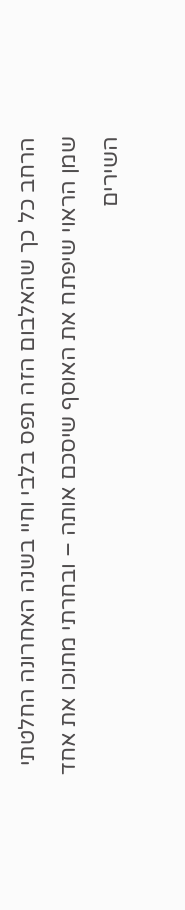הרחב כל כך שהאלבום הזה תפס בלבי וחיי בשנה האחרונה החלטתי שמן הראוי שיפתח את האוסף שיסכם אותה – ובחרתי מתוכו את אחד השירים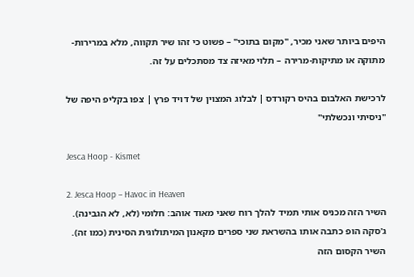היפים ביותר שאני מכיר, "מקום בתוכי" – פשוט כי זהו שיר תקווה, מלא במרירות-מתוקה או מתיקות-מרירה – תלוי מאיזה צד מסתכלים על זה.

לרכישת האלבום בהיס רקורדס | לבלוג המצוין של דויד פרץ | צפו בקליפ היפה של "ניסיתי ונכשלתי"

Jesca Hoop - Kismet

2. Jesca Hoop – Havoc in Heaven
השיר הזה מכניס אותי תמיד להלך רוח שאני מאוד אוהב: חלומי (לא, לא הגבינה). ג'סקה הופ כתבה אותו בהשראת שני ספרים מקאנון המיתולוגית הסינית (כמו זה). השיר הקסום הזה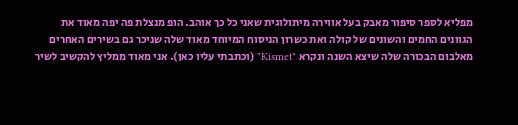מפליא לספר סיפור מאבק בעל אווירה מיתולוגית שאני כל כך אוהב. הופ מנצלת פה יפה מאוד את הגוונים החמים והשונים של קולה ואת כשרון הניסוח המיוחד מאוד שלה שניכר גם בשירים האחרים מאלבום הבכורה שלה שיצא השנה ונקרא "Kismet" (וכתבתי עליו כאן). אני מאוד ממליץ להקשיב לשיר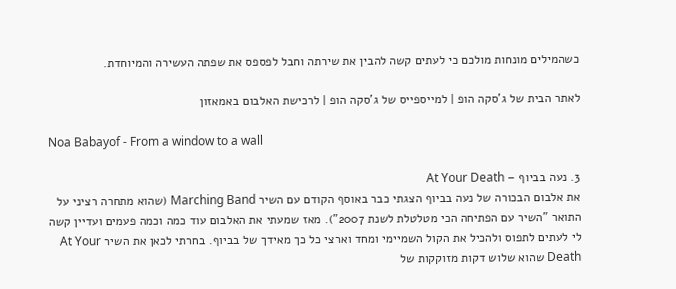כשהמילים מונחות מולכם כי לעתים קשה להבין את שירתה וחבל לפספס את שפתה העשירה והמיוחדת.

לאתר הבית של ג'סקה הופ | למייספייס של ג'סקה הופ | לרכישת האלבום באמאזון

Noa Babayof - From a window to a wall

3. נעה בביוף – At Your Death
את אלבום הבכורה של נעה בביוף הצגתי כבר באוסף הקודם עם השיר Marching Band (שהוא מתחרה רציני על התואר "השיר עם הפתיחה הכי מטלטלת לשנת 2007"). מאז שמעתי את האלבום עוד כמה וכמה פעמים ועדיין קשה לי לעתים לתפוס ולהכיל את הקול השמיימי ומחד וארצי כל כך מאידך של בביוף. בחרתי לכאן את השיר At Your Death שהוא שלוש דקות מזוקקות של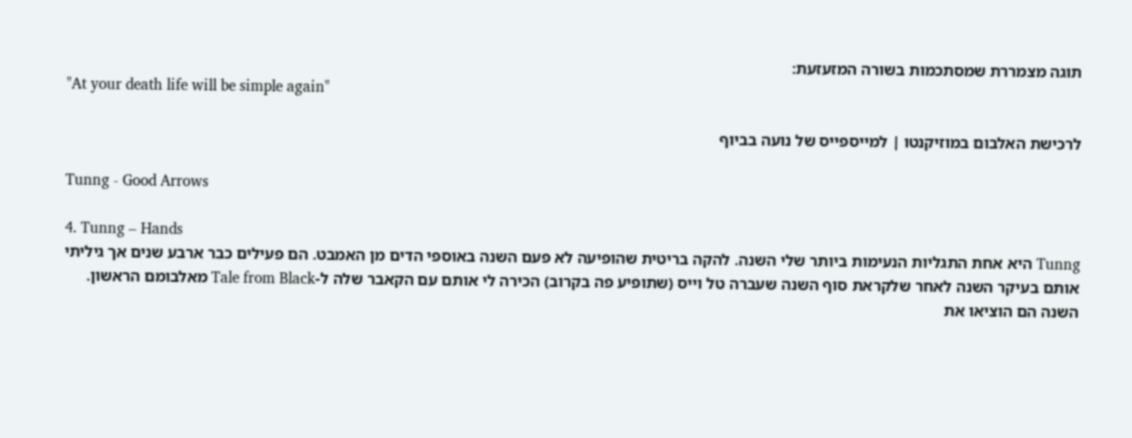תוגה מצמררת שמסתכמות בשורה המזעזעת:
"At your death life will be simple again"

לרכישת האלבום במוזיקנטו | למייספייס של נועה בביוף

Tunng - Good Arrows

4. Tunng – Hands
Tunng היא אחת התגליות הנעימות ביותר שלי השנה. להקה בריטית שהופיעה לא פעם השנה באוספי הדים מן האמבט. הם פעילים כבר ארבע שנים אך גיליתי אותם בעיקר השנה לאחר שלקראת סוף השנה שעברה טל וייס (שתופיע פה בקרוב) הכירה לי אותם עם הקאבר שלה ל-Tale from Black מאלבומם הראשון. השנה הם הוציאו את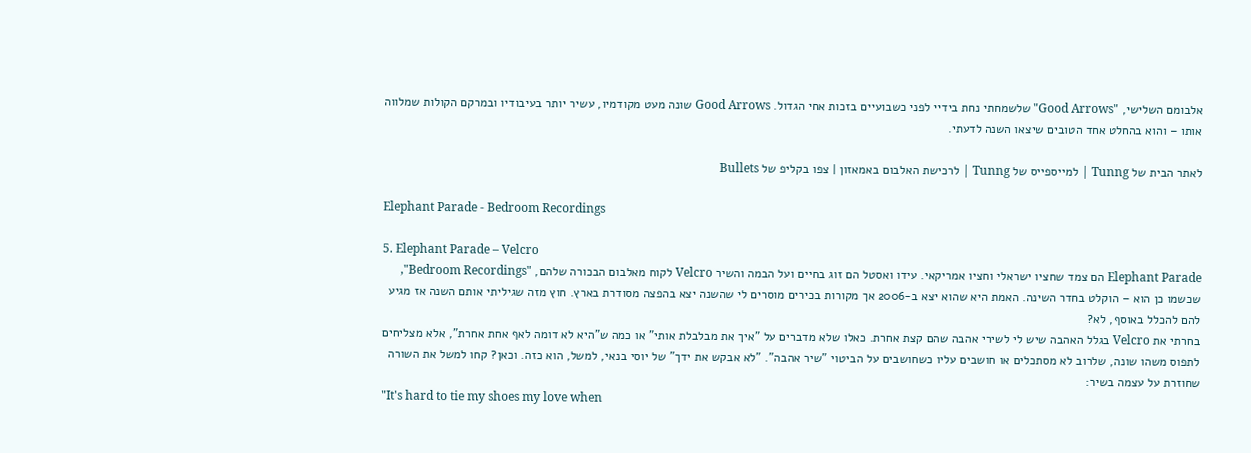אלבומם השלישי, "Good Arrows" שלשמחתי נחת בידיי לפני כשבועיים בזכות אחי הגדול. Good Arrows שונה מעט מקודמיו, עשיר יותר בעיבודיו ובמרקם הקולות שמלווה אותו – והוא בהחלט אחד הטובים שיצאו השנה לדעתי.

לאתר הבית של Tunng | למייספייס של Tunng | לרכישת האלבום באמאזון | צפו בקליפ של Bullets

Elephant Parade - Bedroom Recordings

5. Elephant Parade – Velcro
Elephant Parade הם צמד שחציו ישראלי וחציו אמריקאי. עידו ואסטל הם זוג בחיים ועל הבמה והשיר Velcro לקוח מאלבום הבכורה שלהם, "Bedroom Recordings", שכשמו כן הוא – הוקלט בחדר השינה. האמת היא שהוא יצא ב-2006 אך מקורות בכירים מוסרים לי שהשנה יצא בהפצה מסודרת בארץ. חוץ מזה שגיליתי אותם השנה אז מגיע להם להכלל באוסף, לא?
בחרתי את Velcro בגלל האהבה שיש לי לשירי אהבה שהם קצת אחרת. כאלו שלא מדברים על "איך את מבלבלת אותי" או כמה ש"היא לא דומה לאף אחת אחרת", אלא מצליחים לתפוס משהו שונה, שלרוב לא מסתכלים או חושבים עליו כשחושבים על הביטוי "שיר אהבה". "לא אבקש את ידך" של יוסי בנאי, למשל, הוא כזה. וכאן? קחו למשל את השורה שחוזרת על עצמה בשיר:
"It's hard to tie my shoes my love when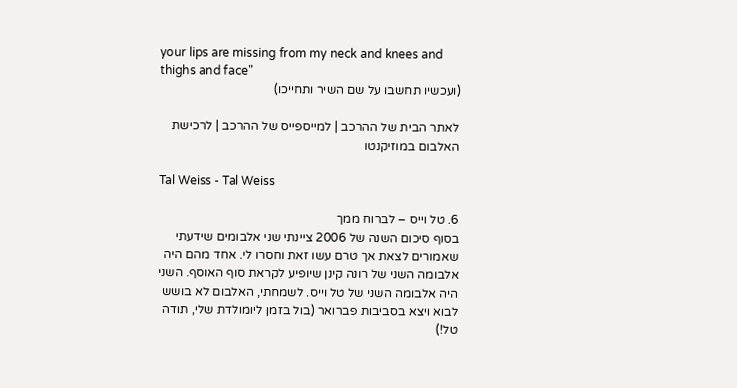your lips are missing from my neck and knees and thighs and face"
(ועכשיו תחשבו על שם השיר ותחייכו)

לאתר הבית של ההרכב | למייספייס של ההרכב | לרכישת האלבום במוזיקנטו

Tal Weiss - Tal Weiss

6. טל וייס – לברוח ממך
בסוף סיכום השנה של 2006 ציינתי שני אלבומים שידעתי שאמורים לצאת אך טרם עשו זאת וחסרו לי. אחד מהם היה אלבומה השני של רונה קינן שיופיע לקראת סוף האוסף. השני היה אלבומה השני של טל וייס. לשמחתי, האלבום לא בושש לבוא ויצא בסביבות פברואר (בול בזמן ליומולדת שלי, תודה טל!)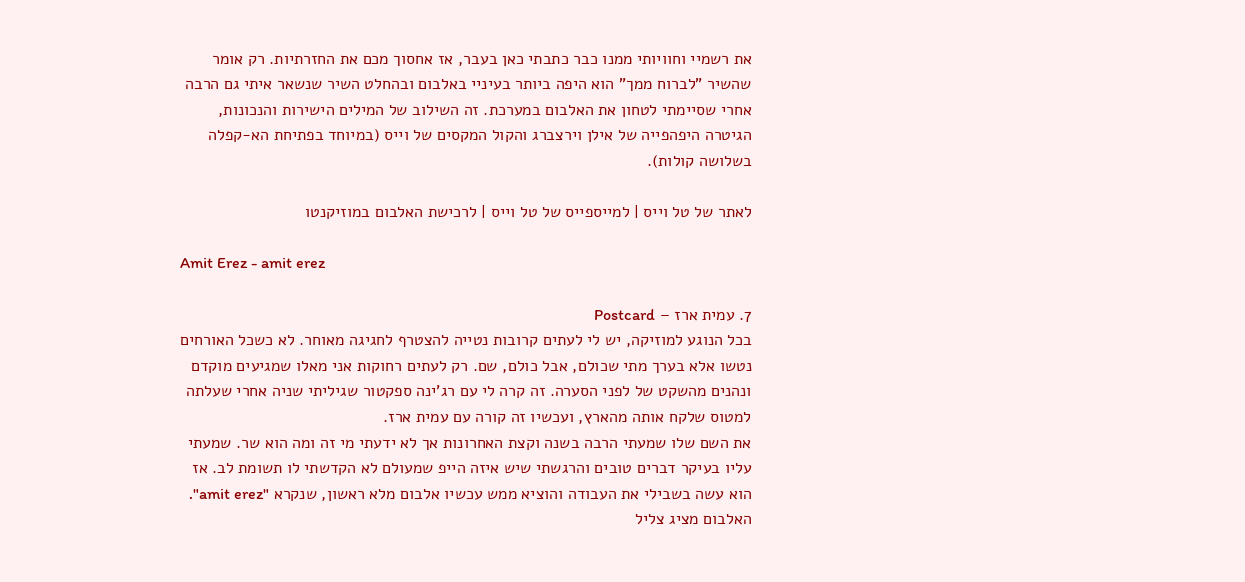את רשמיי וחוויותי ממנו כבר כתבתי כאן בעבר, אז אחסוך מכם את החזרתיות. רק אומר שהשיר "לברוח ממך" הוא היפה ביותר בעיניי באלבום ובהחלט השיר שנשאר איתי גם הרבה אחרי שסיימתי לטחון את האלבום במערכת. זה השילוב של המילים הישירות והנכונות, הגיטרה היפהפייה של אילן וירצברג והקול המקסים של וייס (במיוחד בפתיחת הא-קפלה בשלושה קולות).

לאתר של טל וייס | למייספייס של טל וייס | לרכישת האלבום במוזיקנטו

Amit Erez - amit erez

7. עמית ארז – Postcard
בכל הנוגע למוזיקה, יש לי לעתים קרובות נטייה להצטרף לחגיגה מאוחר. לא כשכל האורחים נטשו אלא בערך מתי שכולם, אבל כולם, שם. רק לעתים רחוקות אני מאלו שמגיעים מוקדם ונהנים מהשקט של לפני הסערה. זה קרה לי עם רג'ינה ספקטור שגיליתי שניה אחרי שעלתה למטוס שלקח אותה מהארץ, ועכשיו זה קורה עם עמית ארז.
את השם שלו שמעתי הרבה בשנה וקצת האחרונות אך לא ידעתי מי זה ומה הוא שר. שמעתי עליו בעיקר דברים טובים והרגשתי שיש איזה הייפ שמעולם לא הקדשתי לו תשומת לב. אז הוא עשה בשבילי את העבודה והוציא ממש עכשיו אלבום מלא ראשון, שנקרא "amit erez". האלבום מציג צליל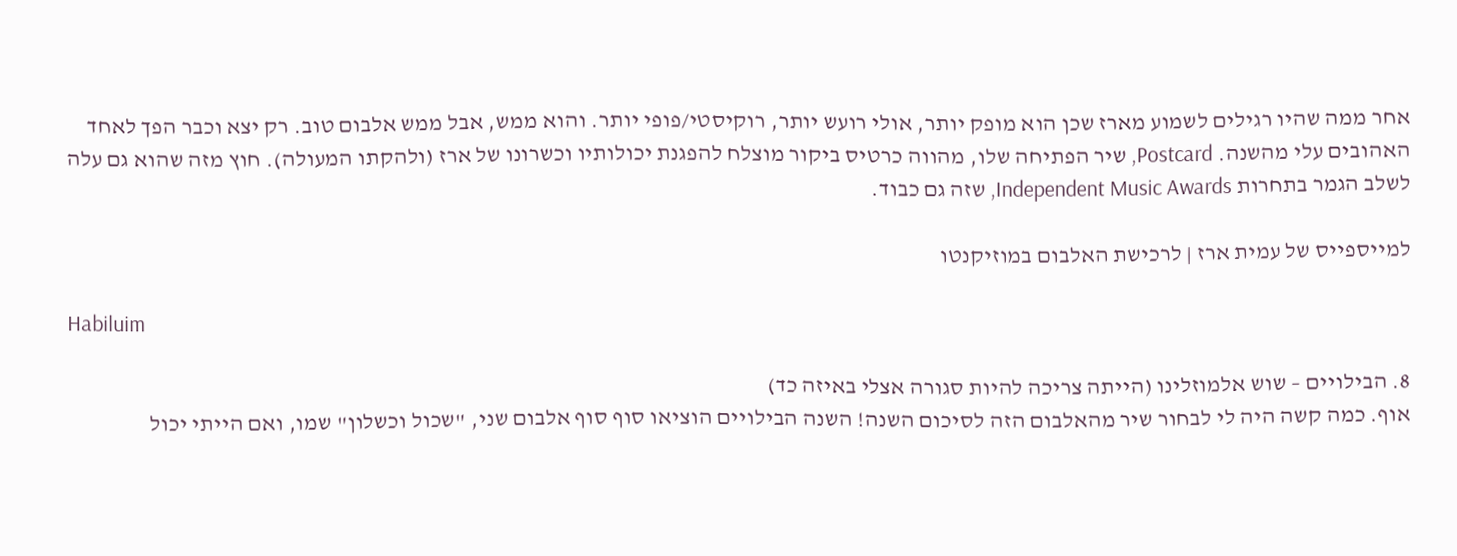אחר ממה שהיו רגילים לשמוע מארז שכן הוא מופק יותר, אולי רועש יותר, רוקיסטי/פופי יותר. והוא ממש, אבל ממש אלבום טוב. רק יצא וכבר הפך לאחד האהובים עלי מהשנה. Postcard, שיר הפתיחה שלו, מהווה כרטיס ביקור מוצלח להפגנת יכולותיו וכשרונו של ארז (ולהקתו המעולה). חוץ מזה שהוא גם עלה לשלב הגמר בתחרות Independent Music Awards, שזה גם כבוד.

למייספייס של עמית ארז | לרכישת האלבום במוזיקנטו

Habiluim

8. הבילויים – שוש אלמוזלינו (הייתה צריכה להיות סגורה אצלי באיזה כד)
אוף. כמה קשה היה לי לבחור שיר מהאלבום הזה לסיכום השנה! השנה הבילויים הוציאו סוף סוף אלבום שני, "שכול וכשלון" שמו, ואם הייתי יכול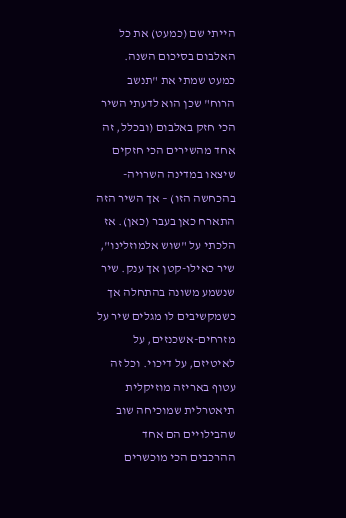הייתי שם (כמעט) את כל האלבום בסיכום השנה. כמעט שמתי את "תנשב הרוח" שכן הוא לדעתי השיר הכי חזק באלבום (ובכלל, זה אחד מהשירים הכי חזקים שיצאו במדינה השרויה-בהכחשה הזו) – אך השיר הזה התארח כאן בעבר (כאן). אז הלכתי על "שוש אלמוזלינו", שיר כאילו-קטן אך ענק. שיר שנשמע משונה בהתחלה אך כשמקשיבים לו מגלים שיר על מזרחים-אשכנזים, על לאיטיזם, על דיכוי. וכל זה עטוף באריזה מוזיקלית תיאטרלית שמוכיחה שוב שהבילויים הם אחד ההרכבים הכי מוכשרים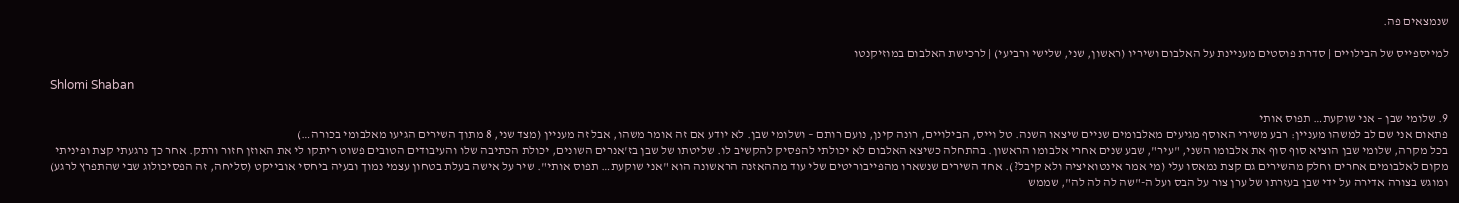שנמצאים פה.

למייספייס של הבילויים | סדרת פוסטים מעניינת על האלבום ושיריו (ראשון, שני, שלישי ורביעי) | לרכישת האלבום במוזיקנטו

Shlomi Shaban

9. שלומי שבן – אני שוקעת… תפוס אותי
פתאום אני שם לב למשהו מעניין: רבע משירי האוסף מגיעים מאלבומים שניים שיצאו השנה. טל וייס, הבילויים, רונה קינן, נועם רותם – ושלומי שבן. לא יודע אם זה אומר משהו, אבל זה מעניין (מצד שני, 8 מתוך השירים הגיעו מאלבומי בכורה…)
בכל מקרה, שלומי שבן הוציא סוף סוף את אלבומו השני, "עיר", שבע שנים אחרי אלבומו הראשון. בהתחלה כשיצא האלבום לא יכולתי להפסיק להקשיב לו. שליטתו של שבן בז'אנרים השונים, יכולת הכתיבה שלו והעיבודים הטובים פשוט ריתקו לי את האוזן חזור ורתק. אחר כך נרגעתי קצת ופיניתי מקום לאלבומים אחרים וחלק מהשירים גם קצת נמאסו עלי (מי אמר אינטואיציה ולא קיבל?). אחד השירים שנשארו מהפייבוריטים שלי עוד מההאזנה הראשונה הוא "אני שוקעת… תפוס אותי". שיר על אישה בעלת בטחון עצמי נמוך ובעיה ביחסי אובייקט (סליחה, זה הפסיכולוג שבי שהתפרץ לרגע) ומוגש בצורה אדירה על ידי שבן בעזרתו של ערן צור על הבס ועל ה-"שה לה לה לה", שממש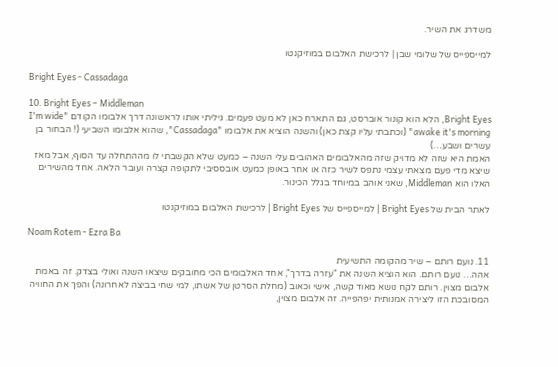משדרג את השיר.

למייספייס של שלומי שבן | לרכישת האלבום במוזיקנטו

Bright Eyes - Cassadaga

10. Bright Eyes – Middleman
Bright Eyes, הלא הוא קונור אוברסט, גם התארח כאן לא מעט פעמים. גיליתי אותו לראשונה דרך אלבומו הקודם "I'm wide awake it's morning" (וכתבתי עליו קצת כאן) והשנה הוציא את אלבומו "Cassadaga", שהוא אלבומו השביעי (! הבחור בן עשרים ושבע…)
האמת היא שזה לא מדויק שזה מהאלבומים האהובים עלי השנה – כמעט שלא הקשבתי לו מההתחלה עד הסוף, אבל מאז שיצא מדי פעם מצאתי עצמי נתפס לשיר כזה או אחר באופן כמעט אובססיבי לתקופה קצרה ועובר הלאה. אחד מהשירים האלו הוא Middleman, שאני אוהב במיוחד בגלל הכינור.

לאתר הבית של Bright Eyes | למייספייס של Bright Eyes | לרכישת האלבום במוזיקנטו

Noam Rotem - Ezra Ba

11. נועם רותם – שיר מהקומה התשיעית
אהה… נועם רותם. הוא הוציא השנה את "עזרה בדרך", אחד האלבומים הכי מחובקים שיצאו השנה ואולי בצדק. זה באמת אלבום מצוין. רותם לקח נושא מאוד קשה, אישי וכאוב (מחלת הסרטן של אשתו, למי שחי בביצה לאחרונה) והפך את החוויה המסובכת הזו ליצירה אמנותית יפהפייה. זה אלבום מצוין,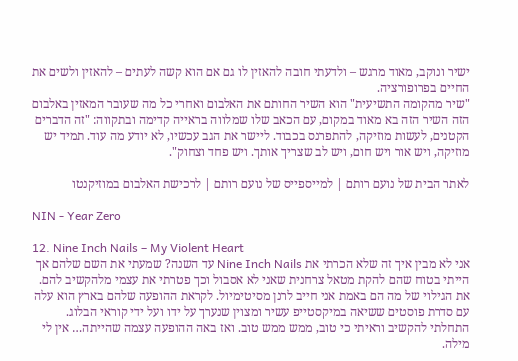ישיר ונוקב, מאוד מרגש – ולדעתי חובה להאזין לו גם אם הוא קשה לעתים – להאזין ולשים את החיים בפרופורציה.
"שיר מהקומה התשיעית" הוא השיר החותם את האלבום ואחרי כל מה שעובר המאזין באלבום הזה השיר הזה בא מאוד במקום, עם הכאב שלו שמלווה בראייה קדימה ובתקווה: "זה הדברים הקטנים, לעשות מוזיקה, להתפרנס בכבוד. ליישר את הגב עכשיו, לא יודע מה עוד. תמיד יש מוזיקה, ויש אור ויש חום, ויש לב שצריך אותך. ויש פחד וצחוק".

לאתר הבית של נועם רותם | למייספייס של נועם רותם | לרכישת האלבום במוזיקנטו

NIN - Year Zero

12. Nine Inch Nails – My Violent Heart
אני לא מבין איך זה שלא הכרתי את Nine Inch Nails עד השנה? שמעתי את השם שלהם אך הייתי בטוח שהם להקת מטאל צרחנית שאני לא אסבול וכך פטרתי את עצמי מלהקשיב להם. את הגילוי של מה הם באמת אני חייב לרנן מסיטימיול. לקראת ההופעה שלהם בארץ הוא עלה עם סדרת פוסטים ששיאה במיקסטייפ עשיר ומצוין שנערך על ידו ועל ידי קוראי הבלוג. התחלתי להקשיב וראיתי כי טוב, ממש ממש טוב. ואז באה ההופעה עצמה שהייתה… אין לי מילה.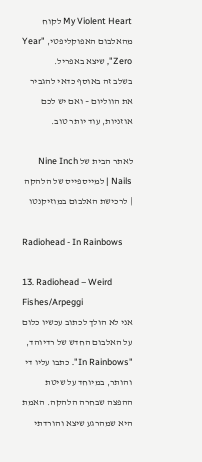My Violent Heart לקוח מהאלבום האפוקליפטי, "Year Zero", שיצא באפריל.
בשלב זה באוסף כדאי להגביר את הווליום – ואם יש לכם אוזניות, עוד יותר טוב.

לאתר הבית של Nine Inch Nails | למייספייס של הלהקה | לרכישת האלבום במוזיקנטו

Radiohead - In Rainbows

13. Radiohead – Weird Fishes/Arpeggi
אני לא הולך לכתוב עכשיו כלום על האלבום החדש של רדיוהד, "In Rainbows". כתבו עליו די והותר, במיוחד על שיטת ההפצה שבחרה הלהקה. האמת היא שמהרגע שיצא והורדתי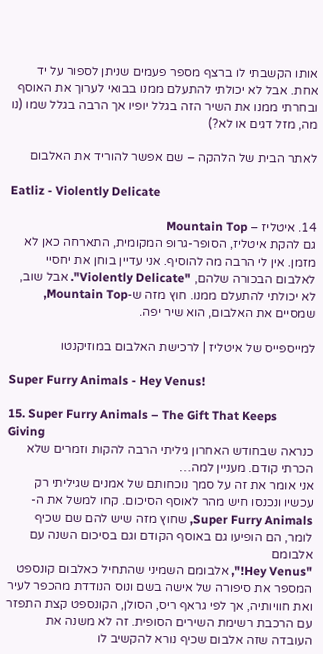אותו הקשבתי לו ברצף מספר פעמים שניתן לספור על יד אחת. אבל לא יכולתי להתעלם ממנו בבואי לערוך את האוסף ובחרתי ממנו את השיר הזה בגלל יופיו אך הרבה בגלל שמו (נו מה, מזל דגים או לא?)

לאתר הבית של הלהקה – שם אפשר להוריד את האלבום

Eatliz - Violently Delicate

14. איטליז – Mountain Top
גם להקת איטליז, הסופר-גרופ המקומית, התארחה כאן לא מזמן. אין לי הרבה מה להוסיף. אני עדיין בוחן את יחסיי לאלבום הבכורה שלהם, "Violently Delicate". אבל שוב, לא יכולתי להתעלם ממנו. חוץ מזה ש-Mountain Top, שמסיים את האלבום, הוא שיר יפה.

למייספייס של איטליז | לרכישת האלבום במוזיקנטו

Super Furry Animals - Hey Venus!

15. Super Furry Animals – The Gift That Keeps Giving
כנראה שבחודש האחרון גיליתי הרבה להקות וזמרים שלא הכרתי קודם. מעניין למה…
אני אומר את זה על סמך נוכחותם של אמנים שגיליתי רק עכשיו ונכנסו חיש מהר לאוסף הסיכום. קחו למשל את ה-Super Furry Animals, שחוץ מזה שיש להם שם שכיף לומר, הם הופיעו גם באוסף הקודם וגם בסיכום השנה עם אלבומם
"Hey Venus!", אלבומם השמיני שהתחיל כאלבום קונספט המספר את סיפורה של אישה בשם ונוס הנודדת מהכפר לעיר ואת חוויותיה, אך לפי גראף ריס, הסולן, הקונספט קצת התפזר עם הרכבת רשימת השירים הסופית. זה לא משנה את העובדה שזה אלבום שכיף נורא להקשיב לו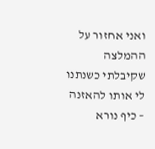ואני אחזור על ההמלצה שקיבלתי כשנתנו לי אותו להאזנה – כיף נורא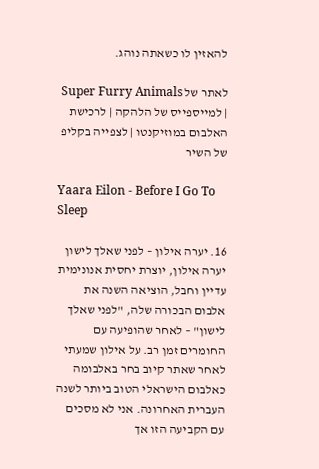להאזין לו כשאתה נוהג.

לאתר של Super Furry Animals | למייספייס של הלהקה | לרכישת האלבום במוזיקנטו | לצפייה בקליפ של השיר

Yaara Eilon - Before I Go To Sleep

16. יערה אילון – לפני שאלך לישון
יערה אילון, יוצרת יחסית אנונימית עדיין וחבל, הוציאה השנה את אלבום הבכורה שלה, "לפני שאלך לישון" – לאחר שהופיעה עם החומרים זמן רב. על אילון שמעתי לאחר שאתר קיוב בחר באלבומה כאלבום הישראלי הטוב ביותר לשנה העברית האחרונה. אני לא מסכים עם הקביעה הזו אך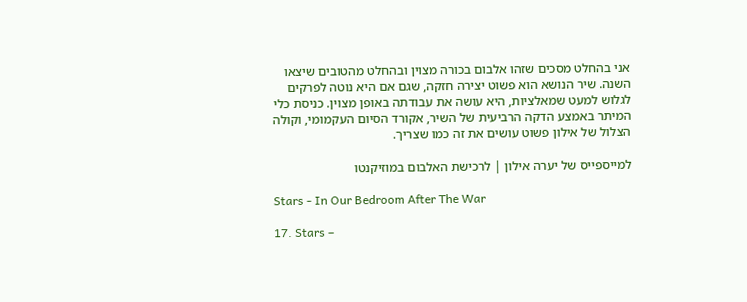אני בהחלט מסכים שזהו אלבום בכורה מצוין ובהחלט מהטובים שיצאו השנה. שיר הנושא הוא פשוט יצירה חזקה, שגם אם היא נוטה לפרקים לגלוש למעט שמאלציות, היא עושה את עבודתה באופן מצוין. כניסת כלי המיתר באמצע הדקה הרביעית של השיר, אקורד הסיום העקמומי, וקולה הצלול של אילון פשוט עושים את זה כמו שצריך.

למייספייס של יערה אילון | לרכישת האלבום במוזיקנטו

Stars - In Our Bedroom After The War

17. Stars –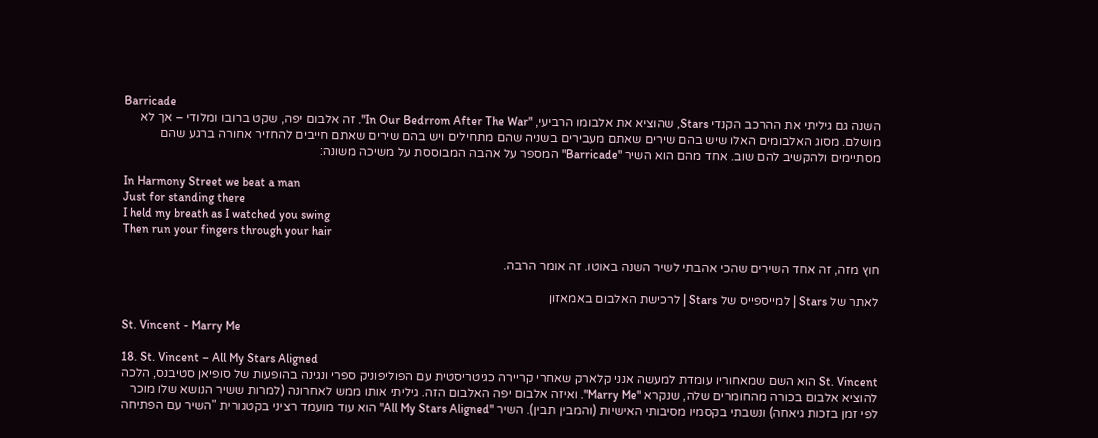Barricade
השנה גם גיליתי את ההרכב הקנדי Stars, שהוציא את אלבומו הרביעי, "In Our Bedrrom After The War". זה אלבום יפה, שקט ברובו ומלודי – אך לא מושלם. מסוג האלבומים האלו שיש בהם שירים שאתם מעבירים בשניה שהם מתחילים ויש בהם שירים שאתם חייבים להחזיר אחורה ברגע שהם מסתיימים ולהקשיב להם שוב. אחד מהם הוא השיר "Barricade" המספר על אהבה המבוססת על משיכה משונה:

In Harmony Street we beat a man
Just for standing there
I held my breath as I watched you swing
Then run your fingers through your hair

חוץ מזה, זה אחד השירים שהכי אהבתי לשיר השנה באוטו. זה אומר הרבה.

לאתר של Stars | למייספייס של Stars | לרכישת האלבום באמאזון

St. Vincent - Marry Me

18. St. Vincent – All My Stars Aligned
St. Vincent הוא השם שמאחוריו עומדת למעשה אנני קלארק שאחרי קריירה כגיטריסטית עם הפוליפוניק ספרי ונגינה בהופעות של סופיאן סטיבנס, הלכה להוציא אלבום בכורה מהחומרים שלה, שנקרא "Marry Me". ואיזה אלבום יפה האלבום הזה. גיליתי אותו ממש לאחרונה (למרות ששיר הנושא שלו מוכר לפי זמן בזכות גיאחה) ונשבתי בקסמיו מסיבותי האישיות (והמבין תבין). השיר "All My Stars Aligned" הוא עוד מועמד רציני בקטגורית "השיר עם הפתיחה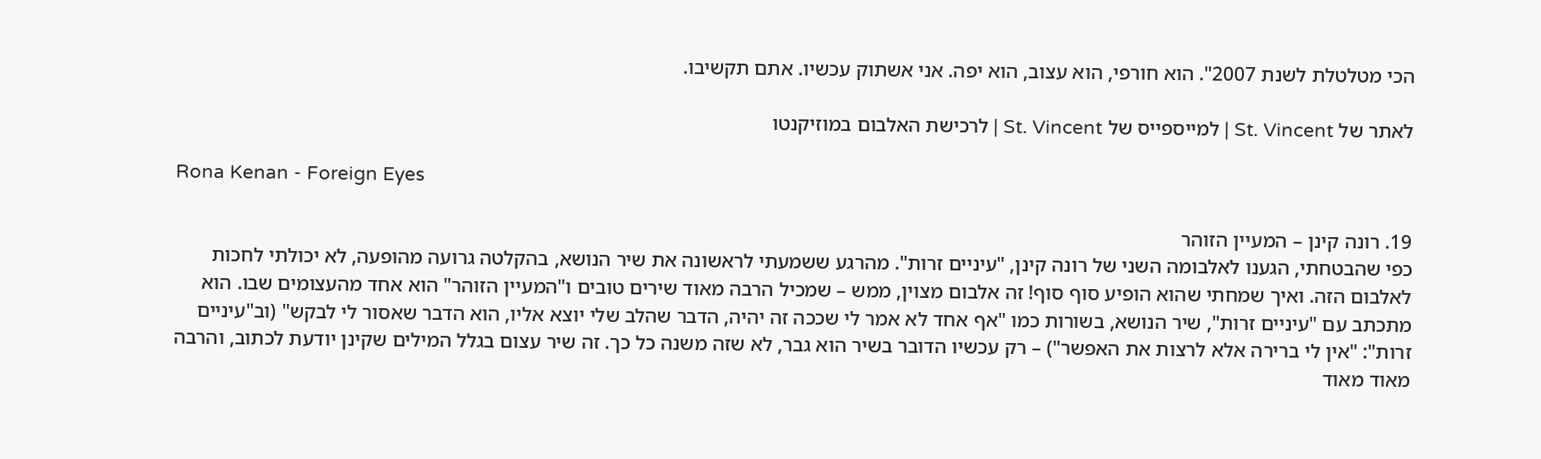הכי מטלטלת לשנת 2007". הוא חורפי, הוא עצוב, הוא יפה. אני אשתוק עכשיו. אתם תקשיבו.

לאתר של St. Vincent | למייספייס של St. Vincent | לרכישת האלבום במוזיקנטו

Rona Kenan - Foreign Eyes

19. רונה קינן – המעיין הזוהר
כפי שהבטחתי, הגענו לאלבומה השני של רונה קינן, "עיניים זרות". מהרגע ששמעתי לראשונה את שיר הנושא, בהקלטה גרועה מהופעה, לא יכולתי לחכות לאלבום הזה. ואיך שמחתי שהוא הופיע סוף סוף! זה אלבום מצוין, ממש – שמכיל הרבה מאוד שירים טובים ו"המעיין הזוהר" הוא אחד מהעצומים שבו. הוא מתכתב עם "עיניים זרות", שיר הנושא, בשורות כמו "אף אחד לא אמר לי שככה זה יהיה, הדבר שהלב שלי יוצא אליו, הוא הדבר שאסור לי לבקש" (וב"עיניים זרות": "אין לי ברירה אלא לרצות את האפשר") – רק עכשיו הדובר בשיר הוא גבר, לא שזה משנה כל כך. זה שיר עצום בגלל המילים שקינן יודעת לכתוב, והרבה מאוד מאוד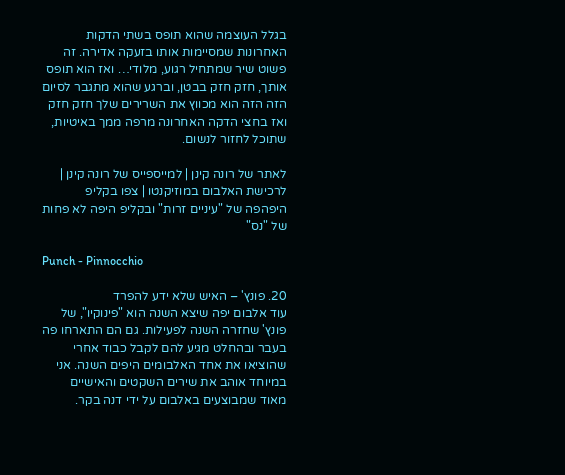בגלל העוצמה שהוא תופס בשתי הדקות האחרונות שמסיימות אותו בזעקה אדירה. זה פשוט שיר שמתחיל רגוע, מלודי… ואז הוא תופס אותך, חזק חזק בבטן, וברגע שהוא מתגבר לסיום הזה הזה הוא מכווץ את השרירים שלך חזק חזק ואז בחצי הדקה האחרונה מרפה ממך באיטיות, שתוכל לחזור לנשום.

לאתר של רונה קינן | למייספייס של רונה קינן | לרכישת האלבום במוזיקנטו | צפו בקליפ היפהפה של "עיניים זרות" ובקליפ היפה לא פחות של "נס"

Punch - Pinnocchio

20. פונץ' – האיש שלא ידע להפרד
עוד אלבום יפה שיצא השנה הוא "פינוקיו", של פונץ' שחזרה השנה לפעילות. גם הם התארחו פה בעבר ובהחלט מגיע להם לקבל כבוד אחרי שהוציאו את אחד האלבומים היפים השנה. אני במיוחד אוהב את שירים השקטים והאישיים מאוד שמבוצעים באלבום על ידי דנה בקר.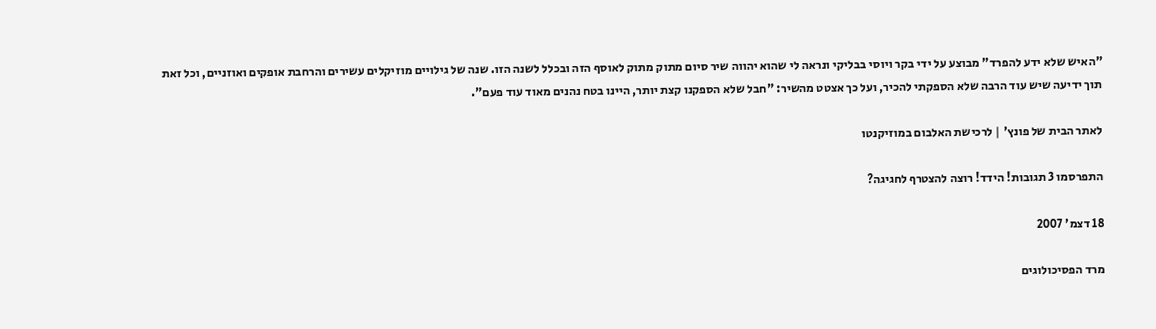"האיש שלא ידע להפרד" מבוצע על ידי בקר ויוסי בבליקי ונראה לי שהוא יהווה שיר סיום מתוק מתוק לאוסף הזה ובכלל לשנה הזו. שנה של גילויים מוזיקלים עשירים והרחבת אופקים ואוזניים, וכל זאת תוך ידיעה שיש עוד הרבה שלא הספקתי להכיר, ועל כך אצטט מהשיר: "חבל שלא הספקנו קצת יותר, היינו בטח נהנים מאוד עוד פעם".

לאתר הבית של פונץ' | לרכישת האלבום במוזיקנטו

התפרסמו 3 תגובות! הידד! רוצה להצטרף לחגיגה?

18 דצמ' 2007

מרד הפסיכולוגים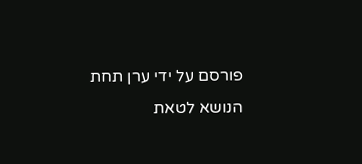פורסם על ידי ערן תחת הנושא לטאת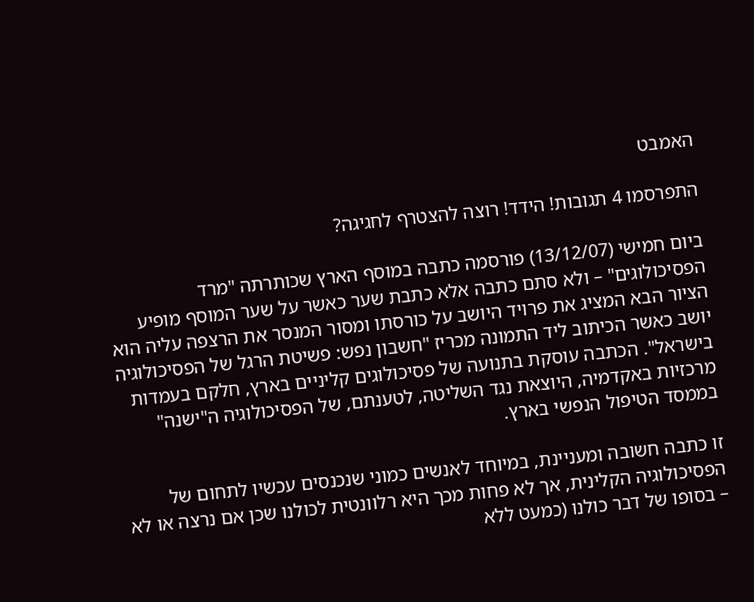האמבט

התפרסמו 4 תגובות! הידד! רוצה להצטרף לחגיגה?

ביום חמישי (13/12/07) פורסמה כתבה במוסף הארץ שכותרתה "מרד הפסיכולוגים" – ולא סתם כתבה אלא כתבת שער כאשר על שער המוסף מופיע הציור הבא המציג את פרויד היושב על כורסתו ומסור המנסר את הרצפה עליה הוא יושב כאשר הכיתוב ליד התמונה מכריז "חשבון נפש: פשיטת הרגל של הפסיכולוגיה בישראל". הכתבה עוסקת בתנועה של פסיכולוגים קליניים בארץ, חלקם בעמדות מרכזיות באקדמיה, היוצאת נגד השליטה, לטענתם, של הפסיכולוגיה ה"ישנה" בממסד הטיפול הנפשי בארץ.

זו כתבה חשובה ומעניינת, במיוחד לאנשים כמוני שנכנסים עכשיו לתחום של הפסיכולוגיה הקלינית, אך לא פחות מכך היא רלוונטית לכולנו שכן אם נרצה או לא – בסופו של דבר כולנו (כמעט ללא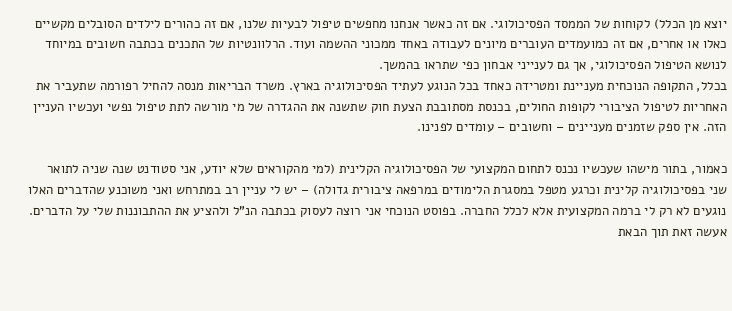יוצא מן הכלל) לקוחות של הממסד הפסיכולוגי. אם זה כאשר אנחנו מחפשים טיפול לבעיות שלנו, אם זה כהורים לילדים הסובלים מקשיים כאלו או אחרים, אם זה כמועמדים העוברים מיונים לעבודה באחד ממכוני ההשמה ועוד. הרלוונטיות של התכנים בכתבה חשובים במיוחד לנושא הטיפול הפסיכולוגי, אך גם לענייני אבחון כפי שתראו בהמשך.
בכלל, התקופה הנוכחית מעניינת ומטרידה כאחד בכל הנוגע לעתיד הפסיכולוגיה בארץ. משרד הבריאות מנסה להחיל רפורמה שתעביר את האחריות לטיפול הציבורי לקופות החולים, בכנסת מסתובבת הצעת חוק שתשנה את ההגדרה של מי מורשה לתת טיפול נפשי ועכשיו העניין הזה. אין ספק שזמנים מעניינים – וחשובים – עומדים לפנינו.

כאמור, בתור מישהו שעכשיו נכנס לתחום המקצועי של הפסיכולוגיה הקלינית (למי מהקוראים שלא יודע, אני סטודנט שנה שניה לתואר שני בפסיכולוגיה קלינית וכרגע מטפל במסגרת הלימודים במרפאה ציבורית גדולה) – יש לי עניין רב במתרחש ואני משוכנע שהדברים האלו נוגעים לא רק לי ברמה המקצועית אלא לכלל החברה. בפוסט הנוכחי אני רוצה לעסוק בכתבה הנ"ל ולהציע את ההתבוננות שלי על הדברים. אעשה זאת תוך הבאת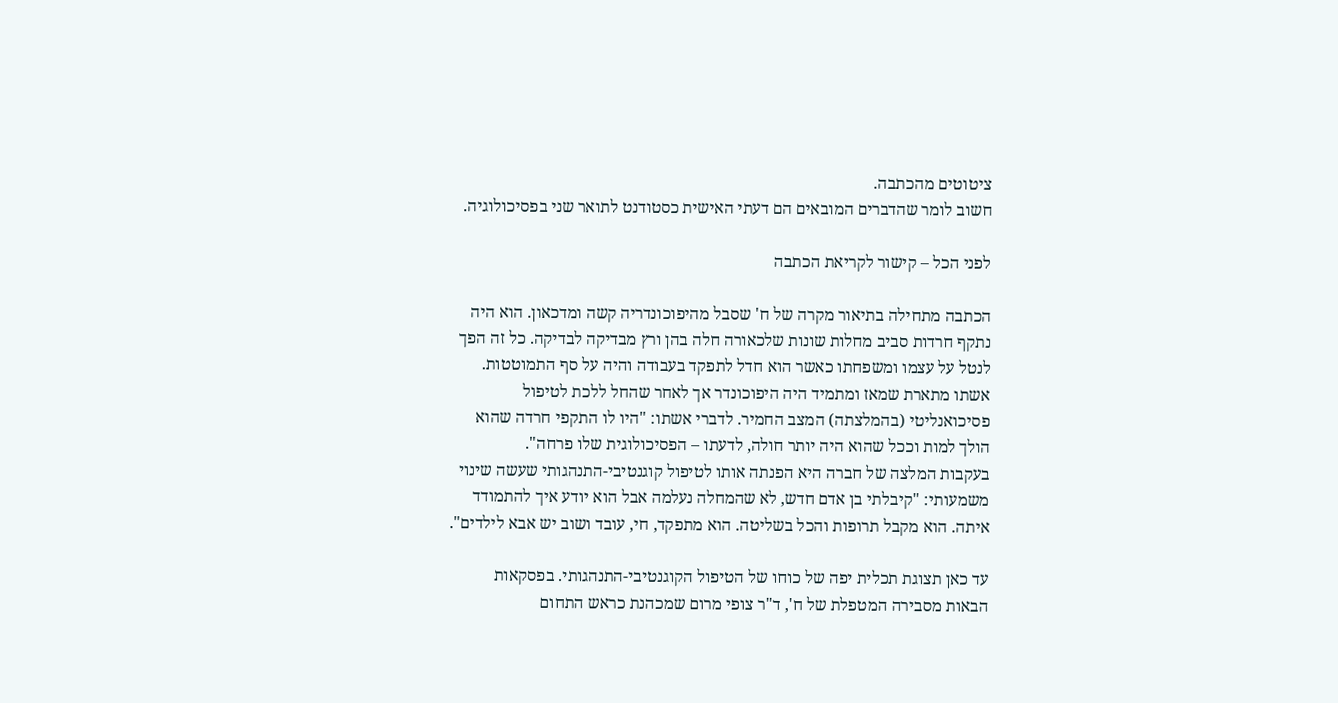ציטוטים מהכתבה.
חשוב לומר שהדברים המובאים הם דעתי האישית כסטודנט לתואר שני בפסיכולוגיה.

לפני הכל – קישור לקריאת הכתבה

הכתבה מתחילה בתיאור מקרה של ח' שסבל מהיפוכונדריה קשה ומדכאון. הוא היה נתקף חרדות סביב מחלות שונות שלכאורה חלה בהן ורץ מבדיקה לבדיקה. כל זה הפך לנטל על עצמו ומשפחתו כאשר הוא חדל לתפקד בעבודה והיה על סף התמוטטות. אשתו מתארת שמאז ומתמיד היה היפוכונדר אך לאחר שהחל ללכת לטיפול פסיכואנליטי (בהמלצתה) המצב החמיר. לדברי אשתו: "היו לו התקפי חרדה שהוא הולך למות וככל שהוא היה יותר חולה, לדעתו – הפסיכולוגית שלו פרחה".
בעקבות המלצה של חברה היא הפנתה אותו לטיפול קוגנטיבי-התנהגותי שעשה שינוי משמעותי: "קיבלתי בן אדם חדש, לא שהמחלה נעלמה אבל הוא יודע איך להתמודד איתה. הוא מקבל תרופות והכל בשליטה. הוא מתפקד, חי, עובד ושוב יש אבא לילדים".

עד כאן תצוגת תכלית יפה של כוחו של הטיפול הקוגנטיבי-התנהגותי. בפסקאות הבאות מסבירה המטפלת של ח', ד"ר צופי מרום שמכהנת כראש התחום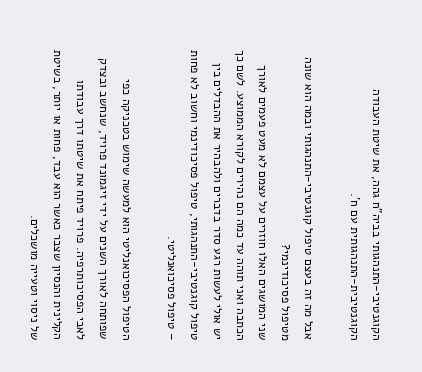הקוגנטיבי-התנהגותי בביה"ח גהה, את שיטת העבודה הקוגנטיבית-התנהגותית עם ח'.

אבל מה זה בעצם טיפול קוגנטיבי-התנהגותי ובמה הוא שונה מטיפול פסיכודינמי?
שני המושגים האלו חוזרים על עצמם לא מעט פעמים לאורך הכתבה ואני תוהה עד כמה הם נהירים לקורא הממוצע. לשם כך יש אולי לעשות רגע סדר בדברים ולהבהיר את ההבדלים בין טיפול קוגנטיבי-התנהגותי, טיפול פסיכודינמי וחשוב לא פחות – טיפול פסיכואנליטי.

הטיפול הפסיכואנליטי הוא למעשה שימוש בטכניקה כפי שפותחה לאורך השנים על ידי זיגמונד פרויד, שנחשב ובצדק לאבי הפסיכותרפיה. פרויד פיתח את שיטתו דרך עבודתו הקלינית והנסיון שצבר כאשר הוא עבד, פחות או יותר, בשיטת של ניסוי וטעייה מושכלים.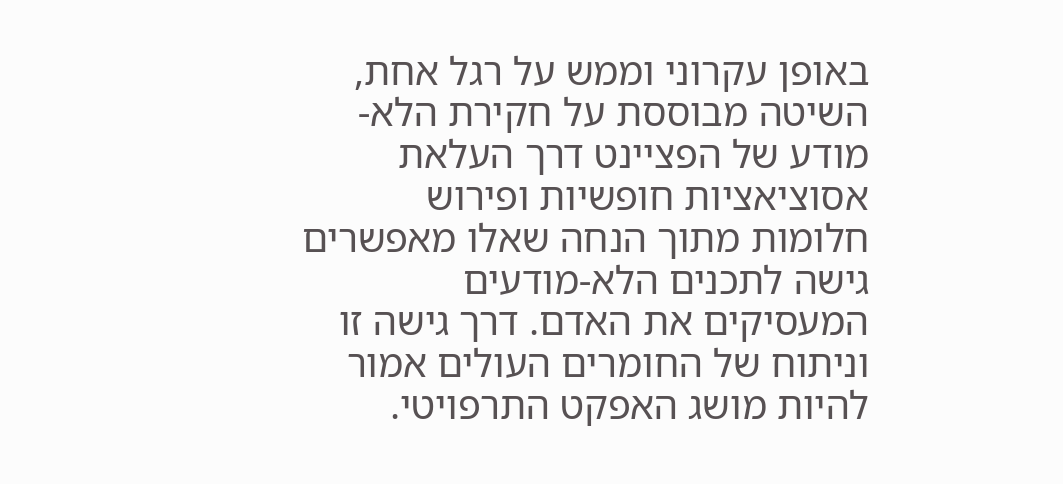באופן עקרוני וממש על רגל אחת, השיטה מבוססת על חקירת הלא-מודע של הפציינט דרך העלאת אסוציאציות חופשיות ופירוש חלומות מתוך הנחה שאלו מאפשרים גישה לתכנים הלא-מודעים המעסיקים את האדם. דרך גישה זו וניתוח של החומרים העולים אמור להיות מושג האפקט התרפויטי.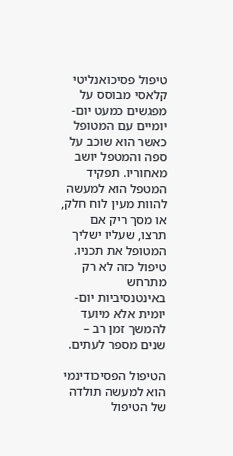טיפול פסיכואנליטי קלאסי מבוסס על מפגשים כמעט יום-יומיים עם המטופל כאשר הוא שוכב על ספה והמטפל יושב מאחוריו. תפקיד המטפל הוא למעשה להוות מעין לוח חלק, או מסך ריק אם תרצו, שעליו ישליך המטופל את תכניו. טיפול כזה לא רק מתרחש באינטנסיביות יום-יומית אלא מיועד להמשך זמן רב – שנים מספר לעתים.

הטיפול הפסיכודינמי הוא למעשה תולדה של הטיפול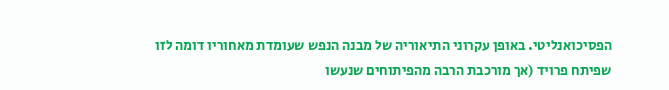הפסיכואנליטי. באופן עקרוני התיאוריה של מבנה הנפש שעומדת מאחוריו דומה לזו שפיתח פרויד (אך מורכבת הרבה מהפיתוחים שנעשו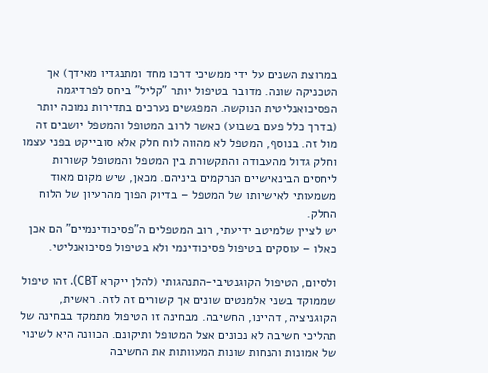במרוצת השנים על ידי ממשיכי דרכו מחד ומתנגדיו מאידך) אך הטכניקה שונה. מדובר בטיפול יותר "קליל" ביחס לפרדיגמה הפסיכואנליטית הנוקשה. המפגשים נערכים בתדירות נמוכה יותר (בדרך כלל פעם בשבוע) כאשר לרוב המטופל והמטפל יושבים זה מול זה. בנוסף, המטפל לא מהווה לוח חלק אלא סובייקט בפני עצמו וחלק גדול מהעבודה והתקשורת בין המטפל והמטופל קשורות ליחסים הבינאישיים הנרקמים ביניהם. מכאן, שיש מקום מאוד משמעותי לאישיותו של המטפל – בדיוק הפוך מהרעיון של הלוח החלק.
יש לציין שלמיטב ידיעתי, רוב המטפלים ה"פסיכודינמיים" הם אכן כאלו – עוסקים בטיפול פסיכודינמי ולא בטיפול פסיכואנליטי.

ולסיום, הטיפול הקוגנטיבי-התנהגותי (להלן ייקרא CBT). זהו טיפול שממוקד בשני אלמנטים שונים אך קשורים זה לזה. ראשית, הקוגניציה, דהיינו, החשיבה. מבחינה זו הטיפול מתמקד בבחינה של תהליכי חשיבה לא נכונים אצל המטופל ותיקונם. הכוונה היא לשינוי של אמונות והנחות שונות המעוותות את החשיבה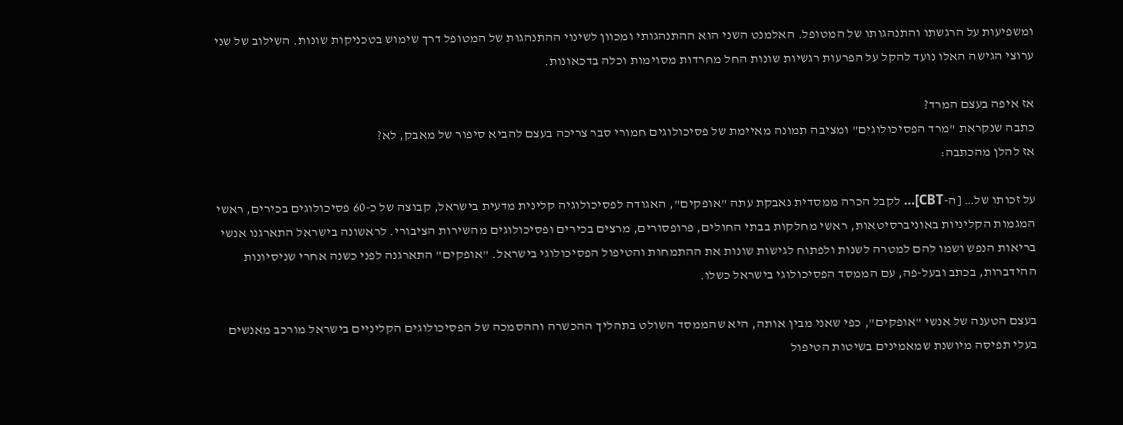ומשפיעות על הרגשתו והתנהגותו של המטופל. האלמנט השני הוא ההתנהגותי ומכוון לשינוי ההתנהגות של המטופל דרך שימוש בטכניקות שונות. השילוב של שני ערוצי הגישה האלו נועד להקל על הפרעות רגשיות שונות החל מחרדות מסוימות וכלה בדכאונות.

אז איפה בעצם המרד?
כתבה שנקראת "מרד הפסיכולוגים" ומציבה תמונה מאיימת של פסיכולוגים חמורי סבר צריכה בעצם להביא סיפור של מאבק, לא?
אז להלן מהכתבה:

על זכותו של… [ה-CBT]… לקבל הכרה ממסדית נאבקת עתה "אופקים", האגודה לפסיכולוגיה קלינית מדעית בישראל, קבוצה של כ-60 פסיכולוגים בכירים, ראשי המגמות הקליניות באוניברסיטאות, ראשי מחלקות בבתי החולים, פרופסורים, מרצים בכירים ופסיכולוגים מהשירות הציבורי. לראשונה בישראל התארגנו אנשי בריאות הנפש ושמו להם למטרה לשנות ולפתוח לגישות שונות את ההתמחות והטיפול הפסיכולוגי בישראל. "אופקים" התארגנה לפני כשנה אחרי שניסיונות ההידברות, בכתב ובעל-פה, עם הממסד הפסיכולוגי בישראל כשלו.

בעצם הטענה של אנשי "אופקים", כפי שאני מבין אותה, היא שהממסד השולט בתהליך ההכשרה וההסמכה של הפסיכולוגים הקליניים בישראל מורכב מאנשים בעלי תפיסה מיושנת שמאמינים בשיטות הטיפול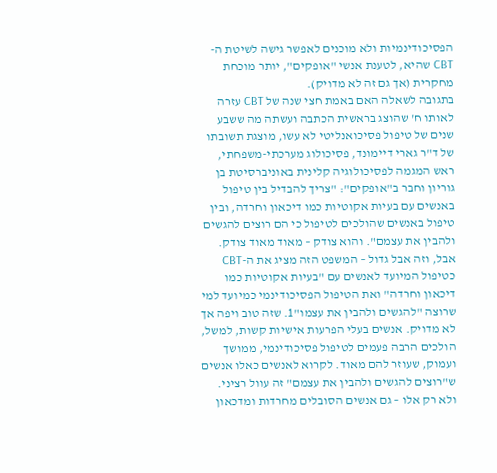הפסיכודינמיות ולא מוכנים לאפשר גישה לשיטת ה-CBT שהיא, לטענת אנשי "אופקים", יותר מוכחת מחקרית (אך גם זה לא מדויק).
בתגובה לשאלה האם באמת חצי שנה של CBT עזרה לאותו ח' שהוצג בראשית הכתבה ועשתה מה ששבע שנים של טיפול פסיכואנליטי לא עשו, מוצגת תשובתו של ד"ר גארי דיימונד, פסיכולוג מערכתי-משפחתי, ראש המגמה לפסיכולוגיה קלינית באוניברסיטת בן גוריון וחבר ב"אופקים": "צריך להבדיל בין טיפול באנשים עם בעיות אקוטיות כמו דיכאון וחרדה, ובין טיפול באנשים שהולכים לטיפול כי הם רוצים להגשים ולהבין את עצמם". והוא צודק – מאוד מאוד צודק. אבל, וזה אבל גדול – המשפט הזה מציג את ה-CBT כטיפול המיועד לאנשים עם "בעיות אקוטיות כמו דיכאון וחרדה" ואת הטיפול הפסיכודינמי כמיועד למי שרוצה "להגשים ולהבין את עצמו"1. שזה טוב ויפה אך לא מדויק. אנשים בעלי הפרעות אישיות קשות, למשל, הולכים הרבה פעמים לטיפול פסיכודינמי, ממושך ועמוק, שעוזר להם מאוד. לקרוא לאנשים כאלו אנשים ש"רוצים להגשים ולהבין את עצמם" זה עוול רציני. ולא רק אלו – גם אנשים הסובלים מחרדות ומדכאון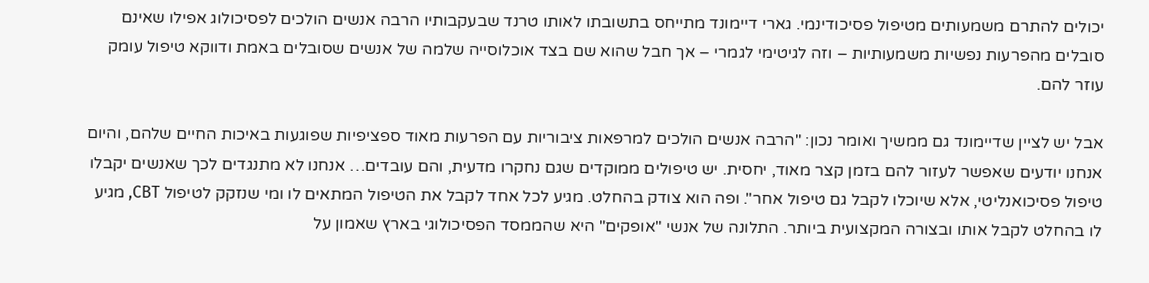יכולים להתרם משמעותים מטיפול פסיכודינמי. גארי דיימונד מתייחס בתשובתו לאותו טרנד שבעקבותיו הרבה אנשים הולכים לפסיכולוג אפילו שאינם סובלים מהפרעות נפשיות משמעותיות – וזה לגיטימי לגמרי – אך חבל שהוא שם בצד אוכלוסייה שלמה של אנשים שסובלים באמת ודווקא טיפול עומק עוזר להם.

אבל יש לציין שדיימונד גם ממשיך ואומר נכון: "הרבה אנשים הולכים למרפאות ציבוריות עם הפרעות מאוד ספציפיות שפוגעות באיכות החיים שלהם, והיום אנחנו יודעים שאפשר לעזור להם בזמן קצר מאוד, יחסית. יש טיפולים ממוקדים שגם נחקרו מדעית, והם עובדים… אנחנו לא מתנגדים לכך שאנשים יקבלו טיפול פסיכואנליטי, אלא שיוכלו לקבל גם טיפול אחר". ופה הוא צודק בהחלט. מגיע לכל אחד לקבל את הטיפול המתאים לו ומי שנזקק לטיפול CBT, מגיע לו בהחלט לקבל אותו ובצורה המקצועית ביותר. התלונה של אנשי "אופקים" היא שהממסד הפסיכולוגי בארץ שאמון על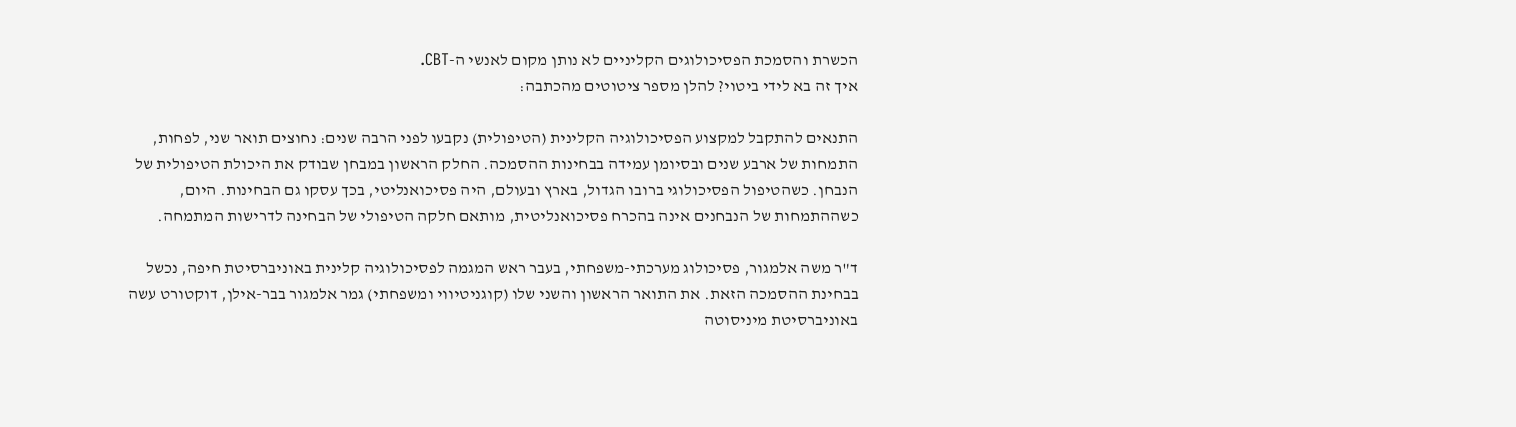הכשרת והסמכת הפסיכולוגים הקליניים לא נותן מקום לאנשי ה-CBT.
איך זה בא לידי ביטוי? להלן מספר ציטוטים מהכתבה:

התנאים להתקבל למקצוע הפסיכולוגיה הקלינית (הטיפולית) נקבעו לפני הרבה שנים: נחוצים תואר שני, לפחות, התמחות של ארבע שנים ובסיומן עמידה בבחינות ההסמכה. החלק הראשון במבחן שבודק את היכולת הטיפולית של הנבחן. כשהטיפול הפסיכולוגי ברובו הגדול, בארץ ובעולם, היה פסיכואנליטי, בכך עסקו גם הבחינות. היום, כשההתמחות של הנבחנים אינה בהכרח פסיכואנליטית, מותאם חלקה הטיפולי של הבחינה לדרישות המתמחה.

ד"ר משה אלמגור, פסיכולוג מערכתי-משפחתי, בעבר ראש המגמה לפסיכולוגיה קלינית באוניברסיטת חיפה, נכשל בבחינת ההסמכה הזאת. את התואר הראשון והשני שלו (קוגניטיווי ומשפחתי) גמר אלמגור בבר-אילן, דוקטורט עשה באוניברסיטת מיניסוטה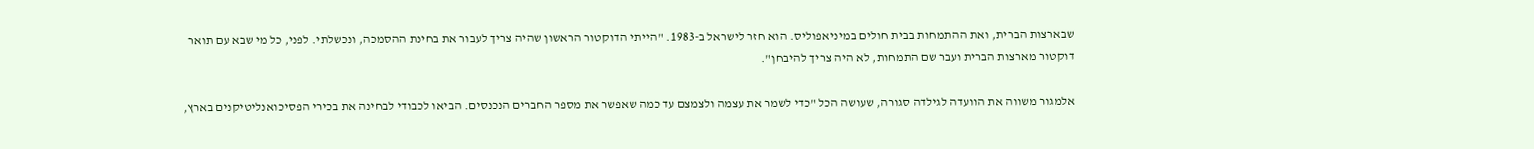שבארצות הברית, ואת ההתמחות בבית חולים במיניאפוליס. הוא חזר לישראל ב-1983. "הייתי הדוקטור הראשון שהיה צריך לעבור את בחינת ההסמכה, ונכשלתי. לפני, כל מי שבא עם תואר דוקטור מארצות הברית ועבר שם התמחות, לא היה צריך להיבחן".

אלמגור משווה את הוועדה לגילדה סגורה, שעושה הכל "כדי לשמר את עצמה ולצמצם עד כמה שאפשר את מספר החברים הנכנסים. הביאו לכבודי לבחינה את בכירי הפסיכואנליטיקנים בארץ,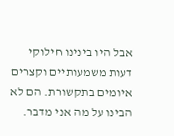אבל היו בינינו חילוקי דעות משמעותיים וקצרים איומים בתקשורת. הם לא הבינו על מה אני מדבר.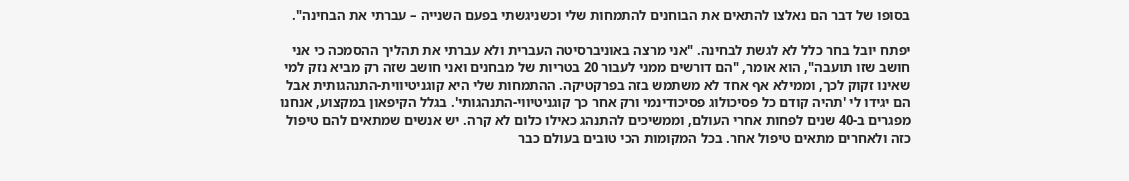בסופו של דבר הם נאלצו להתאים את הבוחנים להתמחות שלי וכשניגשתי בפעם השנייה – עברתי את הבחינה".

יפתח יובל בחר כלל לא לגשת לבחינה. "אני מרצה באוניברסיטה העברית ולא עברתי את תהליך ההסמכה כי אני חושב שזו תועבה", הוא אומר, "הם דורשים ממני לעבור 20 בטריות של מבחנים ואני חושב שזה רק מביא נזק למי שאינו זקוק לכך, וממילא אף אחד לא משתמש בזה בפרקטיקה. ההתמחות שלי היא קוגניטיווית-התנהגותית אבל הם יגידו לי 'תהיה קודם כל פסיכולוג פסיכודינמי ורק אחר כך קוגניטיווי-התנהגותי'. בגלל הקיפאון במקצוע, אנחנו מפגרים ב-40 שנים לפחות אחרי העולם, וממשיכים להתנהג כאילו כלום לא קרה. יש אנשים שמתאים להם טיפול כזה ולאחרים מתאים טיפול אחר. בכל המקומות הכי טובים בעולם כבר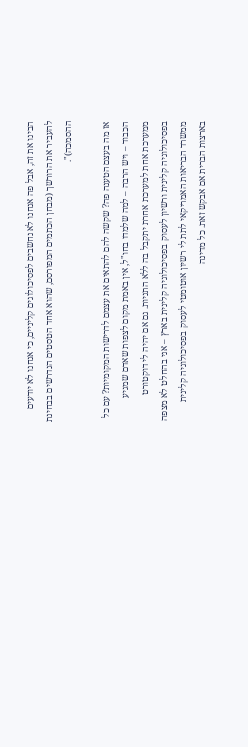הבינו את זה, אבל פה אנחנו לא נחשבים לפסיכולוגים קליניים, כי אנחנו לא יודעים להעביר את הרורשך (מבחן הכתמים המפורסם, שהוא אחד הטסטים הנדרשים בבחינת ההסמכה)".

אז מה בעצם הטענה פה? שקשה להם להתאים את עצמם לדרישות המקומיות? עם כל הכבוד – ויש הרבה – למה שלמדו בחו"ל, אין באמת מקום לצפות שאדם שמגיע ממערכת אחת למערכת אחרת יתקבל בה ללא התניות. גם אם יהיה לי דוקטורט בפסיכולוגיה קלינית ורשיון לעסוק בפסיכולוגיה קלינית בארץ – אני בהחלט לא מצפה ממשרד הבריאות האמריקאי לתת לי רשיון אוטומטי לעסוק בפסיכולוגיה קלינית בארצות הברית אם אבקש זאת. כל מדינה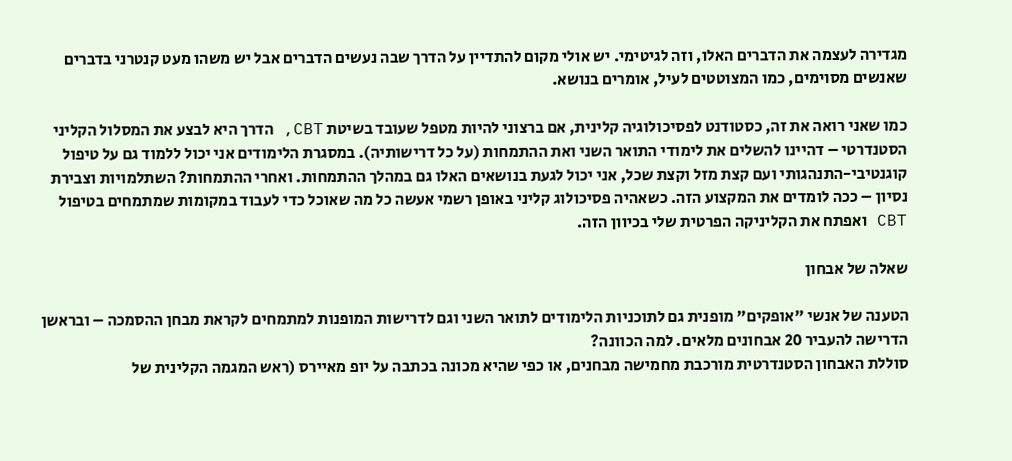מגדירה לעצמה את הדברים האלו, וזה לגיטימי. יש אולי מקום להתדיין על הדרך שבה נעשים הדברים אבל יש משהו מעט קנטרני בדברים שאנשים מסוימים, כמו המצוטטים לעיל, אומרים בנושא.

כמו שאני רואה את זה, כסטודנט לפסיכולוגיה קלינית, אם ברצוני להיות מטפל שעובד בשיטת CBT, הדרך היא לבצע את המסלול הקליני הסטנדרטי – דהיינו להשלים את לימודי התואר השני ואת ההתמחות (על כל דרישותיה). במסגרת הלימודים אני יכול ללמוד גם על טיפול קוגנטיבי-התנהגותי ועם קצת מזל וקצת שכל, אני יכול לגעת בנושאים האלו גם במהלך ההתמחות. ואחרי ההתמחות? השתלמויות וצבירת נסיון – ככה לומדים את המקצוע הזה. כשאהיה פסיכולוג קליני באופן רשמי אעשה כל מה שאוכל כדי לעבוד במקומות שמתמחים בטיפול CBT ואפתח את הקליניקה הפרטית שלי בכיוון הזה.

שאלה של אבחון

הטענה של אנשי "אופקים" מופנית גם לתוכניות הלימודים לתואר השני וגם לדרישות המופנות למתמחים לקראת מבחן ההסמכה – ובראשן הדרישה להעביר 20 אבחונים מלאים. למה הכוונה?
סוללת האבחון הסטנדרטית מורכבת מחמישה מבחנים, או כפי שהיא מכונה בכתבה על יופ מאיירס (ראש המגמה הקלינית של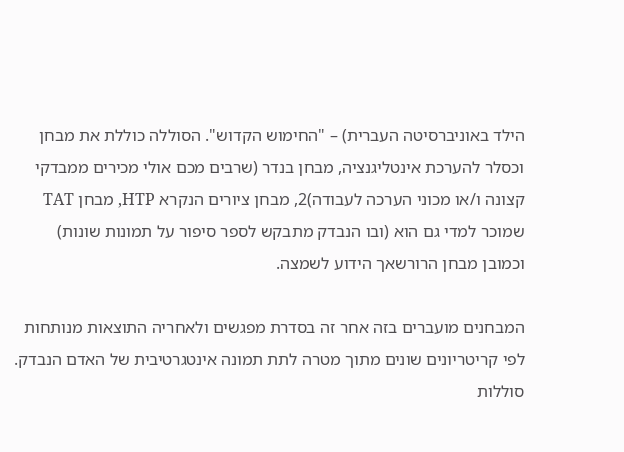הילד באוניברסיטה העברית) – "החימוש הקדוש". הסוללה כוללת את מבחן וכסלר להערכת אינטליגנציה, מבחן בנדר (שרבים מכם אולי מכירים ממבדקי קצונה ו/או מכוני הערכה לעבודה)2, מבחן ציורים הנקרא HTP, מבחן TAT שמוכר למדי גם הוא (ובו הנבדק מתבקש לספר סיפור על תמונות שונות) וכמובן מבחן הרורשאך הידוע לשמצה.

המבחנים מועברים בזה אחר זה בסדרת מפגשים ולאחריה התוצאות מנותחות לפי קריטריונים שונים מתוך מטרה לתת תמונה אינטגרטיבית של האדם הנבדק. סוללות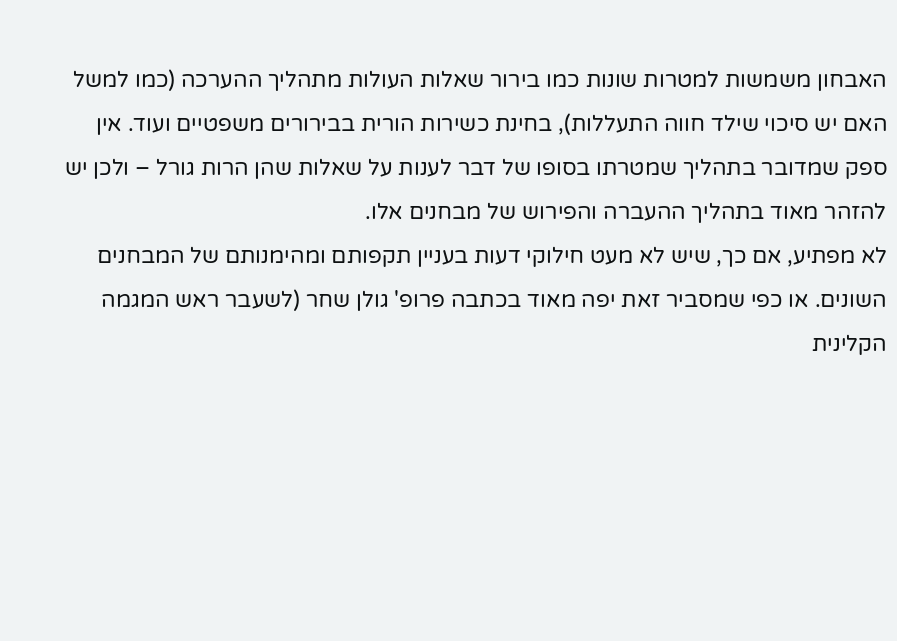האבחון משמשות למטרות שונות כמו בירור שאלות העולות מתהליך ההערכה (כמו למשל האם יש סיכוי שילד חווה התעללות), בחינת כשירות הורית בבירורים משפטיים ועוד. אין ספק שמדובר בתהליך שמטרתו בסופו של דבר לענות על שאלות שהן הרות גורל – ולכן יש להזהר מאוד בתהליך ההעברה והפירוש של מבחנים אלו.
לא מפתיע, אם כך, שיש לא מעט חילוקי דעות בעניין תקפותם ומהימנותם של המבחנים השונים. או כפי שמסביר זאת יפה מאוד בכתבה פרופ' גולן שחר (לשעבר ראש המגמה הקלינית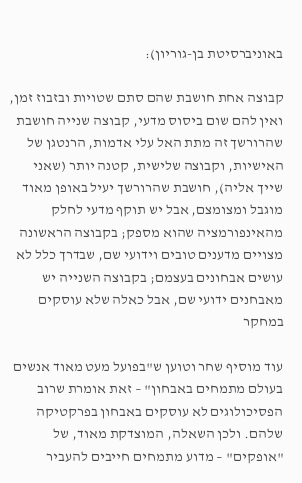באוניברסיטת בן-גוריון):

קבוצה אחת חושבת שהם סתם שטויות ובזבוז זמן, ואין להם שום ביסוס מדעי, קבוצה שנייה חושבת שהרורשך זה מתת האל עלי אדמות, הרנטגן של האישיות, וקבוצה שלישית, קטנה יותר (שאני שייך אליה), חושבת שהרורשך יעיל באופן מאוד מוגבל ומצומצם, אבל יש תוקף מדעי לחלק מהאינפורמציה שהוא מספק; בקבוצה הראשונה מצויים מדענים טובים וידועי שם, שבדרך כלל לא עושים אבחונים בעצמם; בקבוצה השנייה יש מאבחנים ידועי שם, אבל כאלה שלא עוסקים במחקר

עוד מוסיף שחר וטוען ש"בפועל מעט מאוד אנשים בעולם מתמחים באבחון" – זאת אומרת שרוב הפסיכולוגים לא עוסקים באבחון בפרקטיקה שלהם. ולכן השאלה, המוצדקת מאוד, של "אופקים" – מדוע מתמחים חייבים להעביר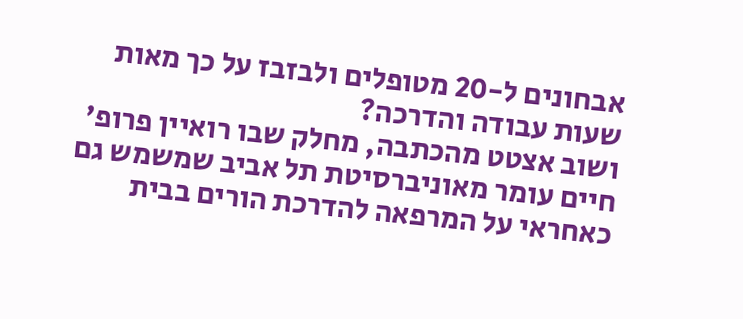אבחונים ל-20 מטופלים ולבזבז על כך מאות שעות עבודה והדרכה?
ושוב אצטט מהכתבה, מחלק שבו רואיין פרופ' חיים עומר מאוניברסיטת תל אביב שמשמש גם כאחראי על המרפאה להדרכת הורים בבית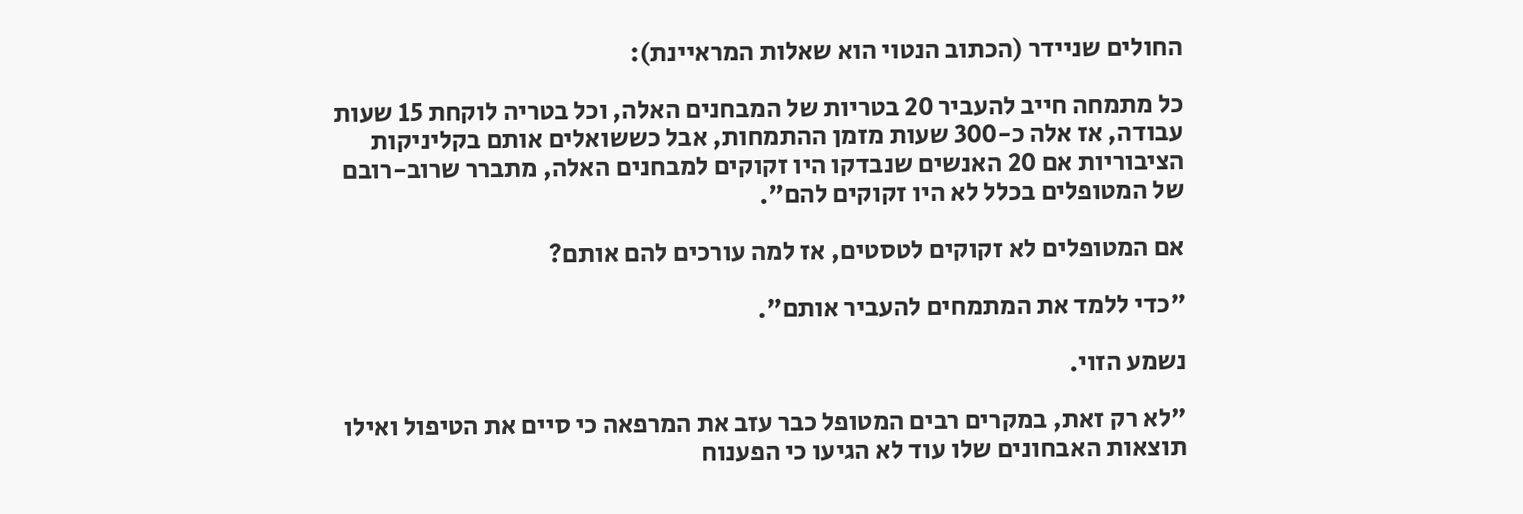החולים שניידר (הכתוב הנטוי הוא שאלות המראיינת):

כל מתמחה חייב להעביר 20 בטריות של המבחנים האלה, וכל בטריה לוקחת 15 שעות עבודה, אז אלה כ-300 שעות מזמן ההתמחות, אבל כששואלים אותם בקליניקות הציבוריות אם 20 האנשים שנבדקו היו זקוקים למבחנים האלה, מתברר שרוב-רובם של המטופלים בכלל לא היו זקוקים להם".

אם המטופלים לא זקוקים לטסטים, אז למה עורכים להם אותם?

"כדי ללמד את המתמחים להעביר אותם".

נשמע הזוי.

"לא רק זאת, במקרים רבים המטופל כבר עזב את המרפאה כי סיים את הטיפול ואילו תוצאות האבחונים שלו עוד לא הגיעו כי הפענוח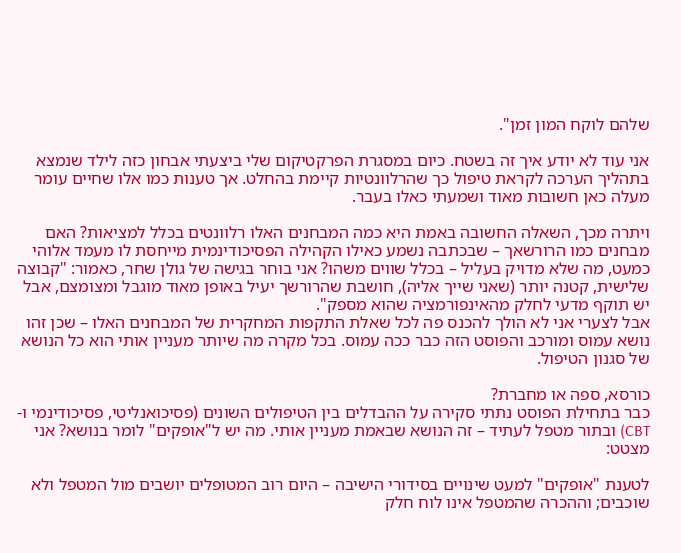שלהם לוקח המון זמן".

אני עוד לא יודע איך זה בשטח. כיום במסגרת הפרקטיקום שלי ביצעתי אבחון כזה לילד שנמצא בתהליך הערכה לקראת טיפול כך שהרלוונטיות קיימת בהחלט. אך טענות כמו אלו שחיים עומר מעלה כאן חשובות מאוד ושמעתי כאלו בעבר.

ויתרה מכך, השאלה החשובה באמת היא כמה המבחנים האלו רלוונטים בכלל למציאות? האם מבחנים כמו הרורשאך – שבכתבה נשמע כאילו הקהילה הפסיכודינמית מייחסת לו מעמד אלוהי כמעט, מה שלא מדויק בעליל – בכלל שווים משהו? אני בוחר בגישה של גולן שחר, כאמור: "קבוצה שלישית, קטנה יותר (שאני שייך אליה), חושבת שהרורשך יעיל באופן מאוד מוגבל ומצומצם, אבל יש תוקף מדעי לחלק מהאינפורמציה שהוא מספק".
אבל לצערי אני לא הולך להכנס פה לכל שאלת התקפות המחקרית של המבחנים האלו – שכן זהו נושא עמוס ומורכב והפוסט הזה כבר ככה עמוס. בכל מקרה מה שיותר מעניין אותי הוא כל הנושא של סגנון הטיפול.

כורסא, ספה או מחברת?
כבר בתחילת הפוסט נתתי סקירה על ההבדלים בין הטיפולים השונים (פסיכואנליטי, פסיכודינמי ו-CBT) ובתור מטפל לעתיד – זה הנושא שבאמת מעניין אותי. מה יש ל"אופקים" לומר בנושא? אני מצטט:

לטענת "אופקים" למעט שינויים בסידורי הישיבה – היום רוב המטופלים יושבים מול המטפל ולא שוכבים; וההכרה שהמטפל אינו לוח חלק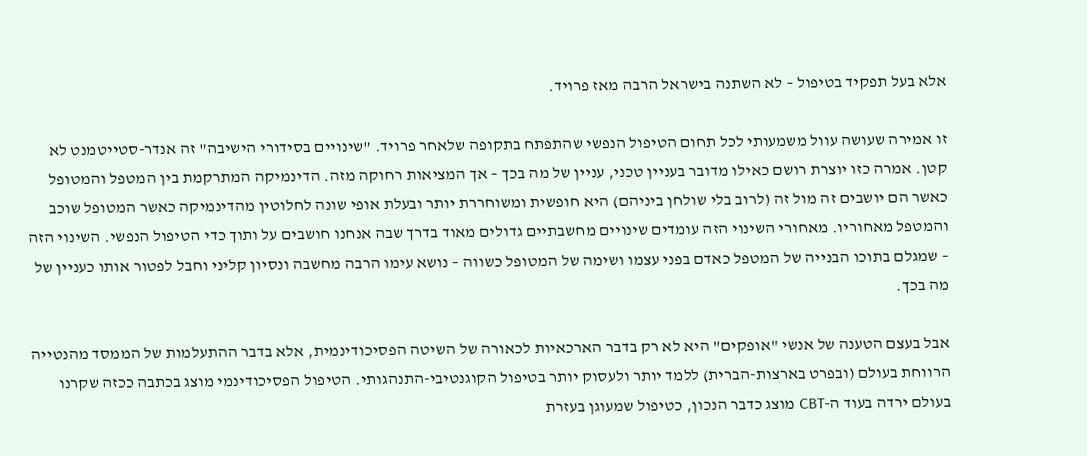אלא בעל תפקיד בטיפול – לא השתנה בישראל הרבה מאז פרויד.

זו אמירה שעושה עוול משמעותי לכל תחום הטיפול הנפשי שהתפתח בתקופה שלאחר פרויד. "שינויים בסידורי הישיבה" זה אנדר-סטייטמנט לא קטן. אמרה כזו יוצרת רושם כאילו מדובר בעניין טכני, עניין של מה בכך – אך המציאות רחוקה מזה. הדינמיקה המתרקמת בין המטפל והמטופל כאשר הם יושבים זה מול זה (לרוב בלי שולחן ביניהם) היא חופשית ומשוחררת יותר ובעלת אופי שונה לחלוטין מהדינמיקה כאשר המטופל שוכב והמטפל מאחוריו. מאחורי השינוי הזה עומדים שינויים מחשבתיים גדולים מאוד בדרך שבה אנחנו חושבים על ותוך כדי הטיפול הנפשי. השינוי הזה – שמגלם בתוכו הבנייה של המטפל כאדם בפני עצמו ושימה של המטופל כשווה – נושא עימו הרבה מחשבה ונסיון קליני וחבל לפטור אותו כעניין של מה בכך.

אבל בעצם הטענה של אנשי "אופקים" היא לא רק בדבר הארכאיות לכאורה של השיטה הפסיכודינמית, אלא בדבר ההתעלמות של הממסד מהנטייה הרווחת בעולם (ובפרט בארצות-הברית) ללמד יותר ולעסוק יותר בטיפול הקוגנטיבי-התנהגותי. הטיפול הפסיכודינמי מוצג בכתבה ככזה שקרנו בעולם ירדה בעוד ה-CBT מוצג כדבר הנכון, כטיפול שמעוגן בעזרת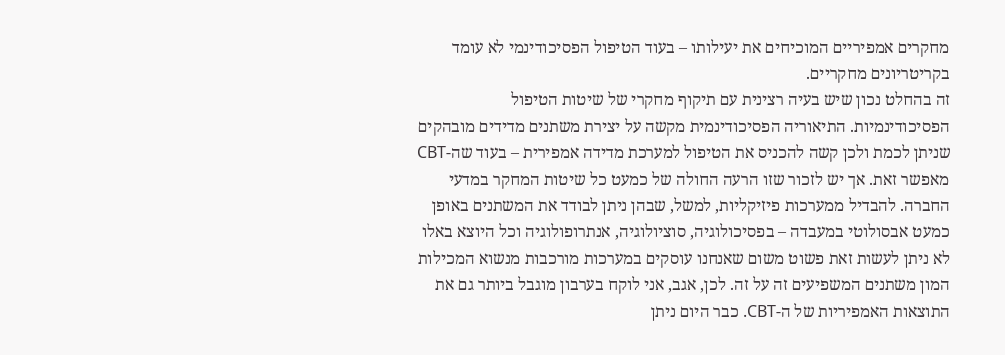מחקרים אמפיריים המוכיחים את יעילותו – בעוד הטיפול הפסיכודינמי לא עומד בקריטריונים מחקריים.
זה בהחלט נכון שיש בעיה רצינית עם תיקוף מחקרי של שיטות הטיפול הפסיכודינמיות. התיאוריה הפסיכודינמית מקשה על יצירת משתנים מדידים מובהקים שניתן לכמת ולכן קשה להכניס את הטיפול למערכת מדידה אמפירית – בעוד שה-CBT מאפשר זאת. אך יש לזכור שזו הרעה החולה של כמעט כל שיטות המחקר במדעי החברה. להבדיל ממערכות פיזיקליות, למשל, שבהן ניתן לבודד את המשתנים באופן כמעט אבסולוטי במעבדה – בפסיכולוגיה, סוציולוגיה, אנתרופולוגיה וכל היוצא באלו לא ניתן לעשות זאת פשוט משום שאנחנו עוסקים במערכות מורכבות מנשוא המכילות המון משתנים המשפיעים זה על זה. לכן, אגב, אני לוקח בערבון מוגבל ביותר גם את התוצאות האמפיריות של ה-CBT. כבר היום ניתן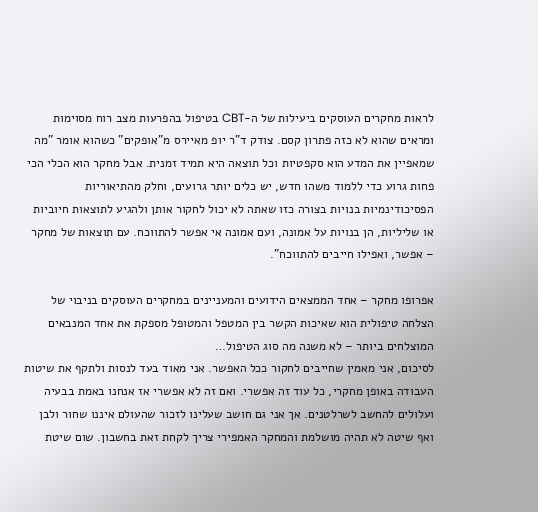לראות מחקרים העוסקים ביעילות של ה-CBT בטיפול בהפרעות מצב רוח מסוימות ומראים שהוא לא כזה פתרון קסם. צודק ד"ר יופ מאיירס מ"אופקים" כשהוא אומר "מה שמאפיין את המדע הוא סקפטיות וכל תוצאה היא תמיד זמנית. אבל מחקר הוא הכלי הכי פחות גרוע כדי ללמוד משהו חדש, יש כלים יותר גרועים, וחלק מהתיאוריות הפסיכודינמיות בנויות בצורה כזו שאתה לא יכול לחקור אותן ולהגיע לתוצאות חיוביות או שליליות, הן בנויות על אמונה, ועם אמונה אי אפשר להתווכח. עם תוצאות של מחקר – אפשר, ואפילו חייבים להתווכח".

אפרופו מחקר – אחד הממצאים הידועים והמעניינים במחקרים העוסקים בניבוי של הצלחה טיפולית הוא שאיכות הקשר בין המטפל והמטופל מספקת את אחד המנבאים המוצלחים ביותר – לא משנה מה סוג הטיפול…
לסיכום, אני מאמין שחייבים לחקור ככל האפשר. אני מאוד בעד לנסות ולתקף את שיטות העבודה באופן מחקרי, כל עוד זה אפשרי. ואם זה לא אפשרי אז אנחנו באמת בבעיה ועלולים להחשב לשרלטנים. אך אני גם חושב שעלינו לזכור שהעולם איננו שחור ולבן ואף שיטה לא תהיה מושלמת והמחקר האמפירי צריך לקחת זאת בחשבון. שום שיטת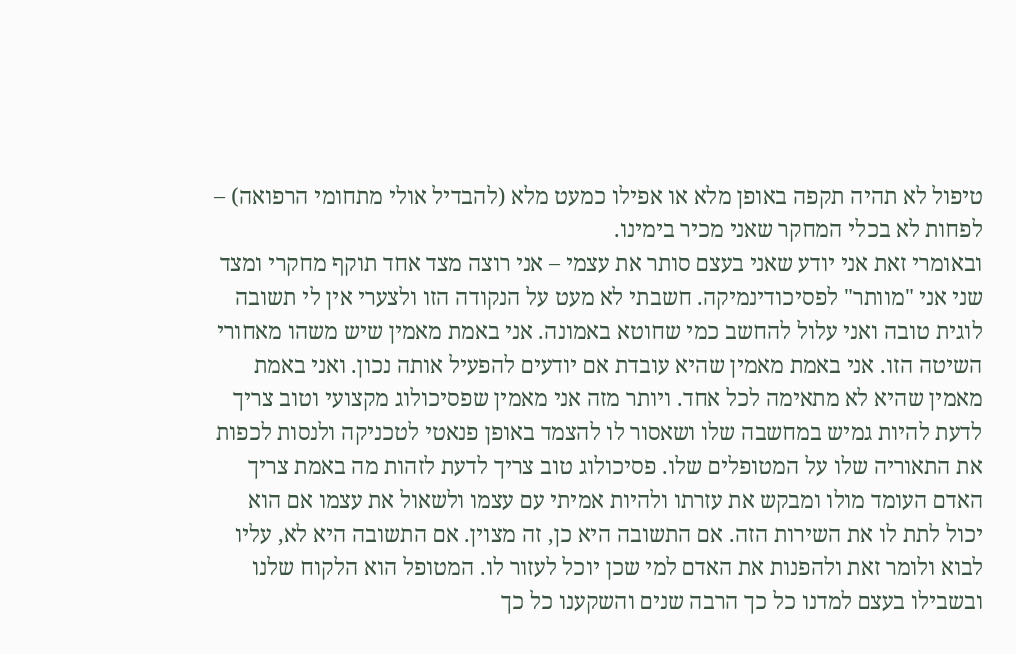טיפול לא תהיה תקפה באופן מלא או אפילו כמעט מלא (להבדיל אולי מתחומי הרפואה) – לפחות לא בכלי המחקר שאני מכיר בימינו.
ובאומרי זאת אני יודע שאני בעצם סותר את עצמי – אני רוצה מצד אחד תוקף מחקרי ומצד שני אני "מוותר" לפסיכודינמיקה. חשבתי לא מעט על הנקודה הזו ולצערי אין לי תשובה לוגית טובה ואני עלול להחשב כמי שחוטא באמונה. אני באמת מאמין שיש משהו מאחורי השיטה הזו. אני באמת מאמין שהיא עובדת אם יודעים להפעיל אותה נכון. ואני באמת מאמין שהיא לא מתאימה לכל אחד. ויותר מזה אני מאמין שפסיכולוג מקצועי וטוב צריך לדעת להיות גמיש במחשבה שלו ושאסור לו להצמד באופן פנאטי לטכניקה ולנסות לכפות את התאוריה שלו על המטופלים שלו. פסיכולוג טוב צריך לדעת לזהות מה באמת צריך האדם העומד מולו ומבקש את עזרתו ולהיות אמיתי עם עצמו ולשאול את עצמו אם הוא יכול לתת לו את השירות הזה. אם התשובה היא כן, זה מצוין. אם התשובה היא לא, עליו לבוא ולומר זאת ולהפנות את האדם למי שכן יוכל לעזור לו. המטופל הוא הלקוח שלנו ובשבילו בעצם למדנו כל כך הרבה שנים והשקענו כל כך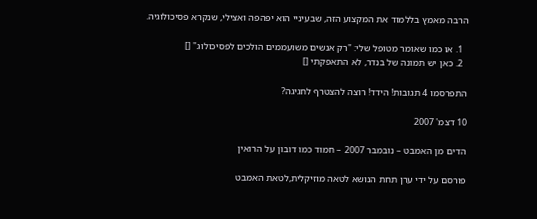הרבה מאמץ בללמוד את המקצוע הזה, שבעיניי הוא יפהפה ואצילי, שנקרא פסיכולוגיה.

  1. או כמו שאומר מטופל שלי: "רק אנשים משועממים הולכים לפסיכולוג" []
  2. כאן יש תמונה של בנדר, לא התאפקתי []

התפרסמו 4 תגובות! הידד! רוצה להצטרף לחגיגה?

10 דצמ' 2007

הדים מן האמבט – נובמבר 2007 – חמוד כמו דובון על הרואין

פורסם על ידי ערן תחת הנושא לטאה מוזיקלית,לטאת האמבט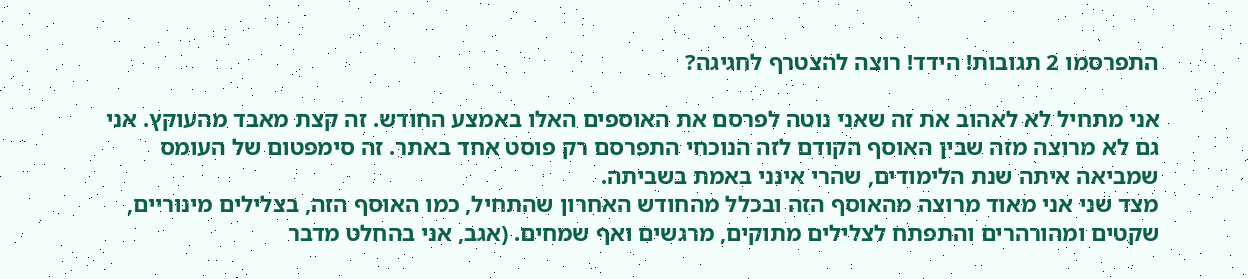התפרסמו 2 תגובות! הידד! רוצה להצטרף לחגיגה?

אני מתחיל לא לאהוב את זה שאני נוטה לפרסם את האוספים האלו באמצע החודש. זה קצת מאבד מהעוקץ. אני גם לא מרוצה מזה שבין האוסף הקודם לזה הנוכחי התפרסם רק פוסט אחד באתר. זה סימפטום של העומס שמביאה איתה שנת הלימודים, שהרי אינני באמת בשביתה.
מצד שני אני מאוד מרוצה מהאוסף הזה ובכלל מהחודש האחרון שהתחיל, כמו האוסף הזה, בצלילים מינוריים, שקטים ומהורהרים והתפתח לצלילים מתוקים, מרגשים ואף שמחים. (אגב, אני בהחלט מדבר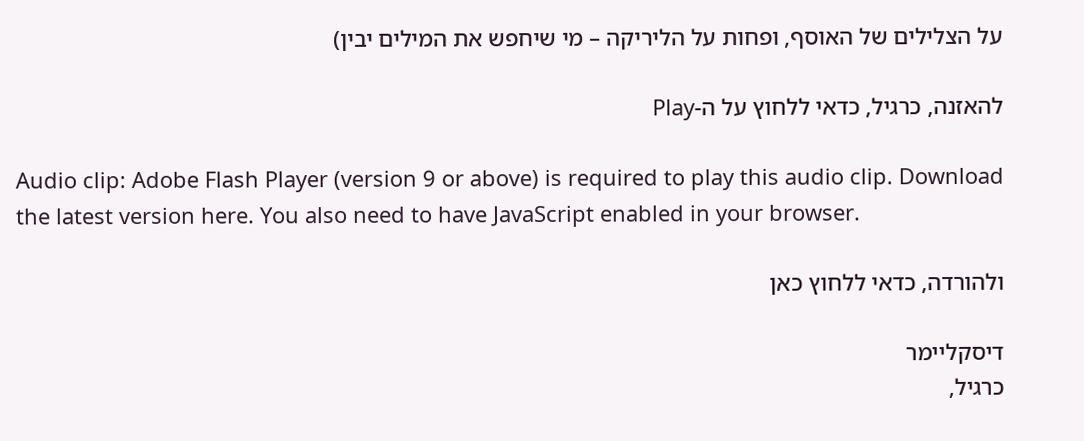על הצלילים של האוסף, ופחות על הליריקה – מי שיחפש את המילים יבין)

להאזנה, כרגיל, כדאי ללחוץ על ה-Play

Audio clip: Adobe Flash Player (version 9 or above) is required to play this audio clip. Download the latest version here. You also need to have JavaScript enabled in your browser.

ולהורדה, כדאי ללחוץ כאן

דיסקליימר
כרגיל,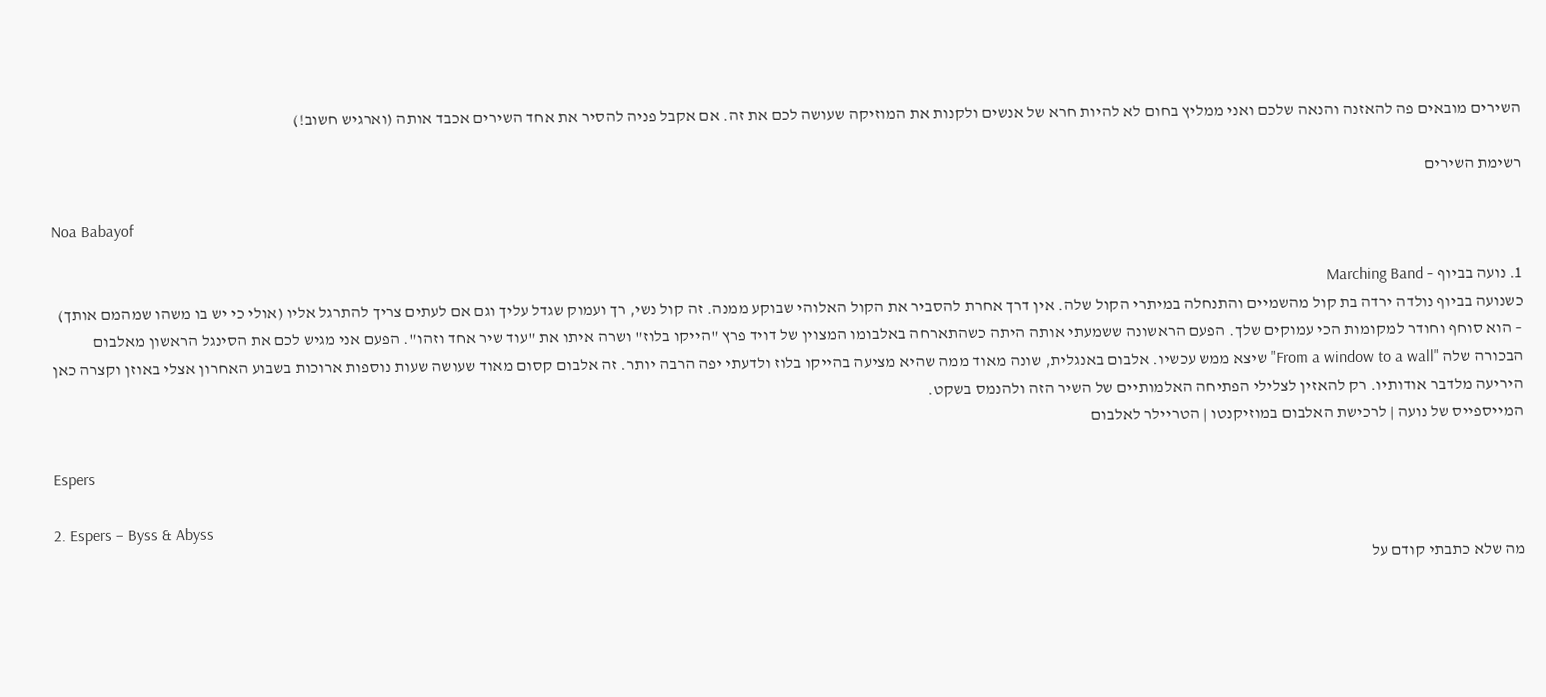השירים מובאים פה להאזנה והנאה שלכם ואני ממליץ בחום לא להיות חרא של אנשים ולקנות את המוזיקה שעושה לכם את זה. אם אקבל פניה להסיר את אחד השירים אכבד אותה (וארגיש חשוב!)

רשימת השירים

Noa Babayof

1. נועה בביוף – Marching Band
כשנועה בביוף נולדה ירדה בת קול מהשמיים והתנחלה במיתרי הקול שלה. אין דרך אחרת להסביר את הקול האלוהי שבוקע ממנה. זה קול נשי, רך ועמוק שגדל עליך וגם אם לעתים צריך להתרגל אליו (אולי כי יש בו משהו שמהמם אותך) – הוא סוחף וחודר למקומות הכי עמוקים שלך. הפעם הראשונה ששמעתי אותה היתה כשהתארחה באלבומו המצוין של דויד פרץ "הייקו בלוז" ושרה איתו את "עוד שיר אחד וזהו". הפעם אני מגיש לכם את הסינגל הראשון מאלבום הבכורה שלה "From a window to a wall" שיצא ממש עכשיו. אלבום באנגלית, שונה מאוד ממה שהיא מציעה בהייקו בלוז ולדעתי יפה הרבה יותר. זה אלבום קסום מאוד שעושה שעות נוספות ארוכות בשבוע האחרון אצלי באוזן וקצרה כאן היריעה מלדבר אודותיו. רק להאזין לצלילי הפתיחה האלמותיים של השיר הזה ולהנמס בשקט.
המייספייס של נועה | לרכישת האלבום במוזיקנטו | הטריילר לאלבום

Espers

2. Espers – Byss & Abyss
מה שלא כתבתי קודם על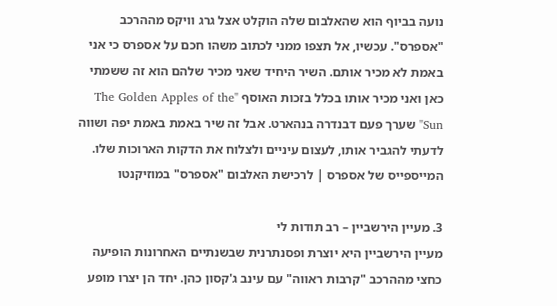נועה בביוף הוא שהאלבום שלה הוקלט אצל גרג וויקס מההרכב "אספרס". עכשיו, אל תצפו ממני לכתוב משהו חכם על אספרס כי אני באמת לא מכיר אותם. השיר היחיד שאני מכיר שלהם הוא זה ששמתי כאן ואני מכיר אותו בכלל בזכות האוסף "The Golden Apples of the Sun" שערך פעם דבנדרה בנהארט. אבל זה שיר באמת באמת יפה ושווה לדעתי להגביר אותו, לעצום עיניים ולצלוח את הדקות הארוכות שלו.
המייספייס של אספרס | לרכישת האלבום "אספרס" במוזיקנטו

3. מעיין הירשביין – רב תודות לי
מעיין הירשביין היא יוצרת ופסנתרנית שבשנתיים האחרונות הופיעה כחצי מההרכב "קרבות ראווה" עם עינב ג'קסון כהן. יחד הן יצרו מופע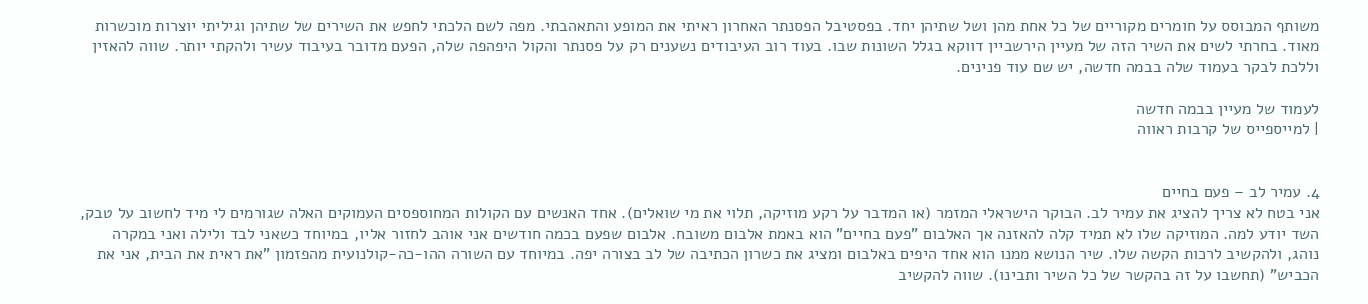משותף המבוסס על חומרים מקוריים של כל אחת מהן ושל שתיהן יחד. בפסטיבל הפסנתר האחרון ראיתי את המופע והתאהבתי. מפה לשם הלכתי לחפש את השירים של שתיהן וגיליתי יוצרות מוכשרות מאוד. בחרתי לשים את השיר הזה של מעיין הירשביין דווקא בגלל השונות שבו. בעוד רוב העיבודים נשענים רק על פסנתר והקול היפהפה שלה, הפעם מדובר בעיבוד עשיר ולהקתי יותר. שווה להאזין וללכת לבקר בעמוד שלה בבמה חדשה, יש שם עוד פנינים.

לעמוד של מעיין בבמה חדשה
| למייספייס של קרבות ראווה


4. עמיר לב – פעם בחיים
אני בטח לא צריך להציג את עמיר לב. הבוקר הישראלי המזמר (או המדבר על רקע מוזיקה, תלוי את מי שואלים). אחד האנשים עם הקולות המחוספסים העמוקים האלה שגורמים לי מיד לחשוב על טבק, השד יודע למה. המוזיקה שלו לא תמיד קלה להאזנה אך האלבום "פעם בחיים" הוא באמת אלבום משובח. אלבום שפעם בכמה חודשים אני אוהב לחזור אליו, במיוחד כשאני לבד ולילה ואני במקרה נוהג, ולהקשיב לרכות הקשה שלו. שיר הנושא ממנו הוא אחד היפים באלבום ומציג את כשרון הכתיבה של לב בצורה יפה. במיוחד עם השורה ההו-כה-קולנועית מהפזמון "את ראית את הבית, אני את הכביש" (תחשבו על זה בהקשר של כל השיר ותבינו). שווה להקשיב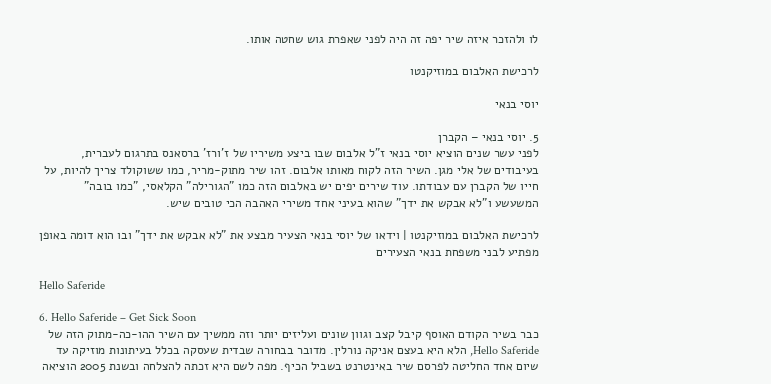לו ולהזכר איזה שיר יפה זה היה לפני שאפרת גוש שחטה אותו.

לרכישת האלבום במוזיקנטו

יוסי בנאי

5. יוסי בנאי – הקברן
לפני עשר שנים הוציא יוסי בנאי ז"ל אלבום שבו ביצע משיריו של ז'ורז' ברסאנס בתרגום לעברית, בעיבודים של אלי מגן. השיר הזה לקוח מאותו אלבום. זהו שיר מתוק-מריר, כמו ששוקולד צריך להיות, על חייו של הקברן עם עבודתו. עוד שירים יפים יש באלבום הזה כמו "הגורילה" הקלאסי, "כמו בובה" המשעשע ו"לא אבקש את ידך" שהוא בעיני אחד משירי האהבה הכי טובים שיש.

לרכישת האלבום במוזיקנטו | וידאו של יוסי בנאי הצעיר מבצע את "לא אבקש את ידך" ובו הוא דומה באופן מפתיע לבני משפחת בנאי הצעירים

Hello Saferide

6. Hello Saferide – Get Sick Soon
כבר בשיר הקודם האוסף קיבל קצב וגוון שונים ועליזים יותר וזה ממשיך עם השיר ההו-כה-מתוק הזה של Hello Saferide, הלא היא בעצם אניקה נורלין. מדובר בבחורה שבדית שעסקה בכלל בעיתונות מוזיקה עד שיום אחד החליטה לפרסם שיר באינטרנט בשביל הכיף. מפה לשם היא זכתה להצלחה ובשנת 2005 הוציאה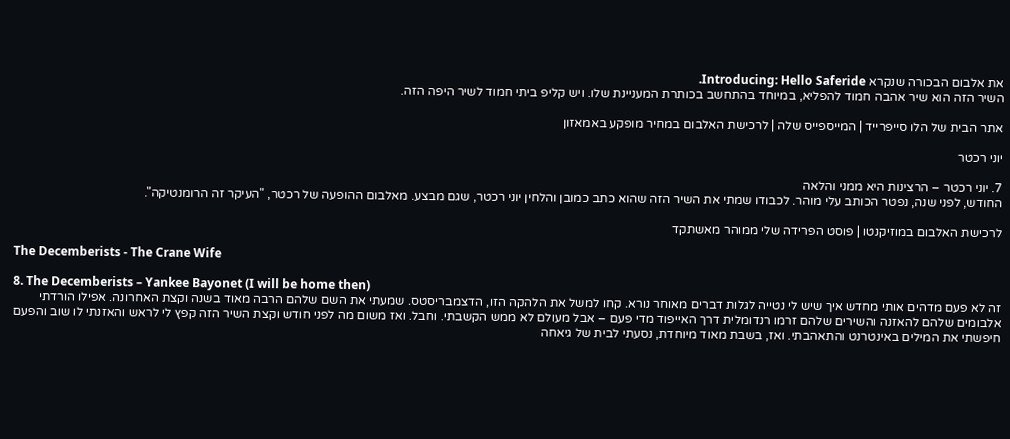את אלבום הבכורה שנקרא Introducing: Hello Saferide.
השיר הזה הוא שיר אהבה חמוד להפליא, במיוחד בהתחשב בכותרת המעניינת שלו. ויש קליפ ביתי חמוד לשיר היפה הזה.

אתר הבית של הלו סייפרייד | המייספייס שלה | לרכישת האלבום במחיר מופקע באמאזון

יוני רכטר

7. יוני רכטר – הרצינות היא ממני והלאה
החודש, לפני שנה, נפטר הכותב עלי מוהר. לכבודו שמתי את השיר הזה שהוא כתב כמובן והלחין יוני רכטר, שגם מבצע. מאלבום ההופעה של רכטר, "העיקר זה הרומנטיקה".

לרכישת האלבום במוזיקנטו | פוסט הפרידה שלי ממוהר מאשתקד

The Decemberists - The Crane Wife

8. The Decemberists – Yankee Bayonet (I will be home then)
זה לא פעם מדהים אותי מחדש איך שיש לי נטייה לגלות דברים מאוחר נורא. קחו למשל את הלהקה הזו, הדצמבריסטס. שמעתי את השם שלהם הרבה מאוד בשנה וקצת האחרונה. אפילו הורדתי אלבומים שלהם להאזנה והשירים שלהם זרמו רנדומלית דרך האייפוד מדי פעם – אבל מעולם לא ממש הקשבתי. וחבל. ואז משום מה לפני חודש וקצת השיר הזה קפץ לי לראש והאזנתי לו שוב והפעם חיפשתי את המילים באינטרנט והתאהבתי. ואז, בשבת מאוד מיוחדת, נסעתי לבית של גיאחה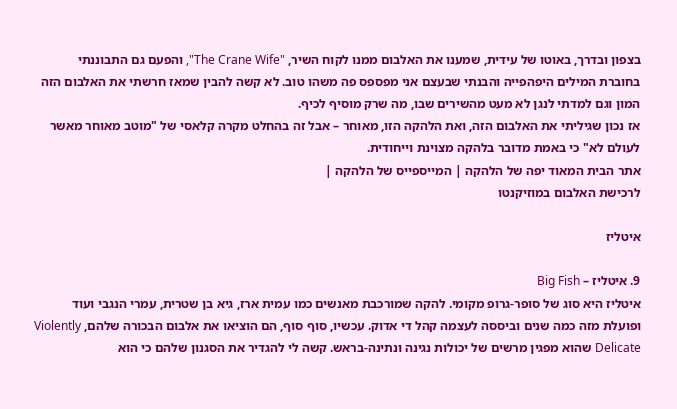בצפון ובדרך, באוטו של עידית, שמענו את האלבום ממנו לקוח השיר, "The Crane Wife", והפעם גם התבוננתי בחוברת המילים היפהפייה והבנתי שבעצם אני מפספס פה משהו טוב. לא קשה להבין שמאז חרשתי את האלבום הזה המון וגם למדתי לנגן לא מעט מהשירים שבו, מה שרק מוסיף לכיף.
אז נכון שגיליתי את האלבום הזה, ואת הלהקה הזו, מאוחר – אבל זה בהחלט מקרה קלאסי של "מוטב מאוחר מאשר לעולם לא" כי באמת מדובר בלהקה מצוינת וייחודית.
אתר הבית המאוד יפה של הלהקה | המייספייס של הלהקה |
לרכישת האלבום במוזיקנטו

איטליז

9. איטליז – Big Fish
איטליז היא סוג של סופר-גרופ מקומי. להקה שמורכבת מאנשים כמו עמית ארז, גיא בן שטרית, עמרי הנגבי ועוד ופועלת מזה כמה שנים וביססה לעצמה קהל די אדוק. עכשיו, סוף סוף, הם הוציאו את אלבום הבכורה שלהם, Violently Delicate שהוא מפגין מרשים של יכולות נגינה ונתינה-בראש. קשה לי להגדיר את הסגנון שלהם כי הוא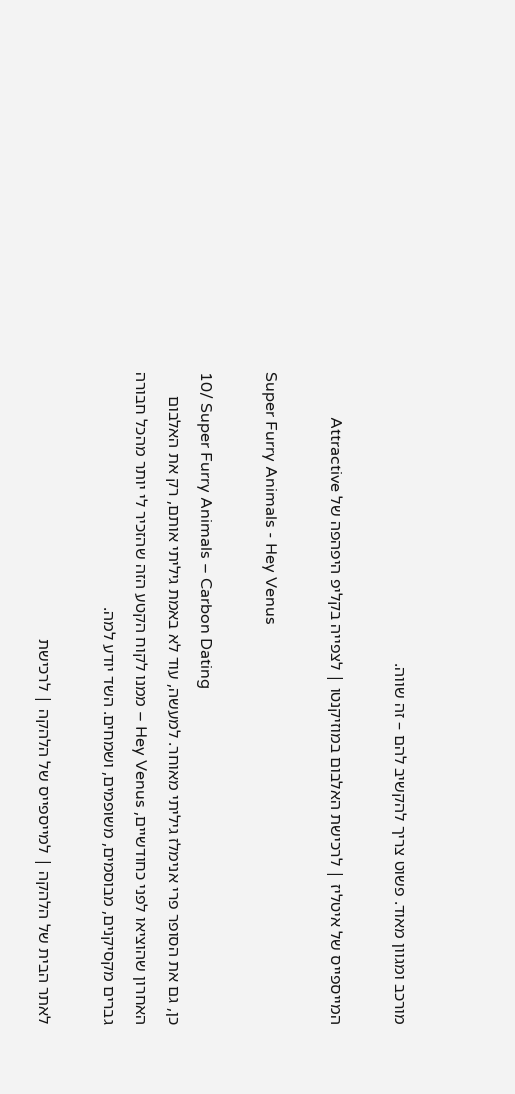מורכב ומגוון מאוד. פשוט צריך להקשיב להם – זה שווה.

המייספייס של איטליז | לרכישת האלבום במוזיקנטו | לצפייה בקליפ היפהפה של Attractive

Super Furry Animals - Hey Venus

10/ Super Furry Animals – Carbon Dating
כן, גם את הסופר פרי אנימלז גיליתי מאוחר. למעשה, עוד לא באמת גיליתי אותם, רק את האלבום האחרון שהוציאו לפני כחודשיים, Hey Venus – ממנו לקוח הקטע הזה שהזכיר לי יותר מהכל חבורה גברים מקסיקנים, מבוסמים, משופמים, ושמחים. השד יודע למה.

לאתר הבית של הלהקה | למייספייס של הלהקה | לרכישת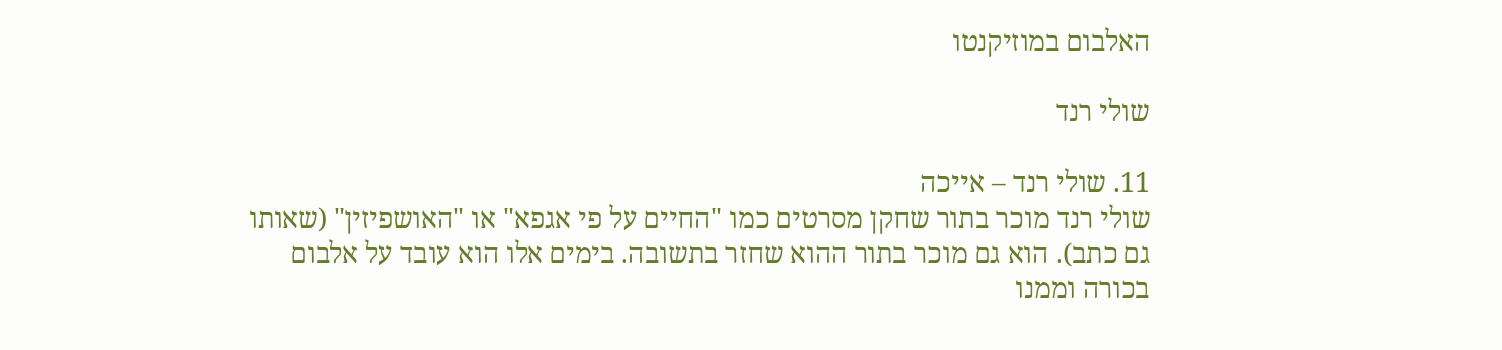האלבום במוזיקנטו

שולי רנד

11. שולי רנד – אייכה
שולי רנד מוכר בתור שחקן מסרטים כמו "החיים על פי אגפא" או "האושפיזין" (שאותו גם כתב). הוא גם מוכר בתור ההוא שחזר בתשובה. בימים אלו הוא עובד על אלבום בכורה וממנו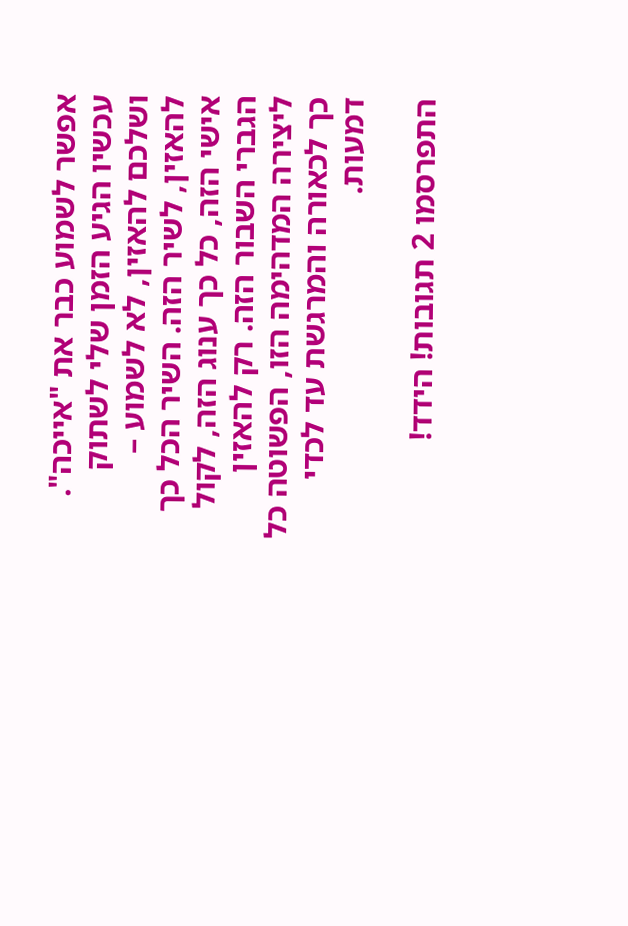אפשר לשמוע כבר את "אייכה". עכשיו הגיע הזמן שלי לשתוק ושלכם להאזין, לא לשמוע – להאזין, לשיר הזה. השיר הכל כך אישי הזה, כל כך ענוג הזה, לקול הגברי השבור הזה. רק להאזין ליצירה המדהימה הזו, הפשוטה כל כך לכאורה והמרגשת עד לכדי דמעות.

התפרסמו 2 תגובות! הידד!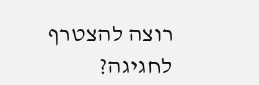רוצה להצטרף לחגיגה?